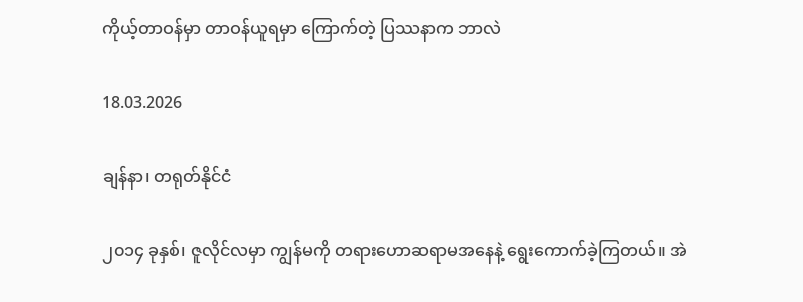ကိုယ့်တာဝန်မှာ တာဝန်ယူရမှာ ကြောက်တဲ့ ပြဿနာက ဘာလဲ

18.03.2026

ချန်နာ၊ တရုတ်နိုင်ငံ

၂၀၁၄ ခုနှစ်၊ ဇူလိုင်လမှာ ကျွန်မကို တရားဟောဆရာမအနေနဲ့ ရွေးကောက်ခဲ့ကြတယ်။ အဲ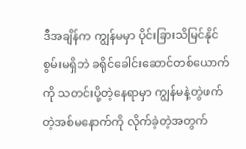ဒီအချိန်က ကျွန်မမှာ ပိုင်းခြားသိမြင်နိုင်စွမ်းမရှိဘဲ ခရိုင်ခေါင်းဆောင်တစ်ယောက်ကို သတင်းပို့တဲ့နေရာမှာ ကျွန်မနဲ့တွဲဖက်တဲ့အစ်မနောက်ကို လိုက်ခဲ့တဲ့အတွက်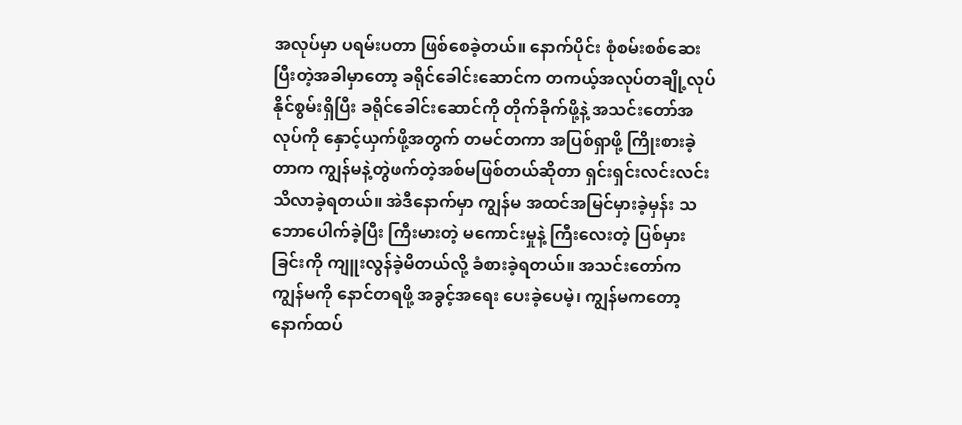အလုပ်မှာ ပရမ်းပတာ ဖြစ်စေခဲ့တယ်။ နောက်ပိုင်း စုံစမ်းစစ်ဆေးပြီးတဲ့အခါမှာတော့ ခရိုင်ခေါင်းဆောင်က တကယ့်အလုပ်တချို့လုပ်နိုင်စွမ်းရှိပြီး ခရိုင်ခေါင်းဆောင်ကို တိုက်ခိုက်ဖို့နဲ့ အသင်းတော်အလုပ်ကို နှောင့်ယှက်ဖို့အတွက် တမင်တကာ အပြစ်ရှာဖို့ ကြိုးစားခဲ့တာက ကျွန်မနဲ့တွဲဖက်တဲ့အစ်မဖြစ်တယ်ဆိုတာ ရှင်းရှင်းလင်းလင်း သိလာခဲ့ရတယ်။ အဲဒီနောက်မှာ ကျွန်မ အထင်အမြင်မှားခဲ့မှန်း သဘောပေါက်ခဲ့ပြီး ကြီးမားတဲ့ မကောင်းမှုနဲ့ ကြီးလေးတဲ့ ပြစ်မှားခြင်းကို ကျူးလွန်ခဲ့မိတယ်လို့ ခံစားခဲ့ရတယ်။ အသင်းတော်က ကျွန်မကို နောင်တရဖို့ အခွင့်အရေး ပေးခဲ့ပေမဲ့၊ ကျွန်မကတော့ နောက်ထပ်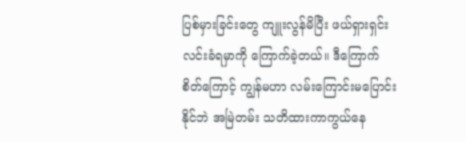ပြစ်မှားခြင်းတွေ ကျူးလွန်မိပြီး ဖယ်ရှားရှင်းလင်းခံရမှာကို ကြောက်ခဲ့တယ်။ ဒီကြောက်စိတ်ကြောင့် ကျွန်မဟာ လမ်းကြောင်းမပြောင်းနိုင်ဘဲ အမြဲတမ်း သတိထားကာကွယ်နေ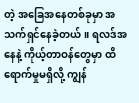တဲ့ အခြေအနေတစ်ခုမှာ အသက်ရှင်နေခဲ့တယ်။ ရလဒ်အနေနဲ့ ကိုယ့်တာဝန်တွေမှာ ထိရောက်မှုမရှိလို့ ကျွန်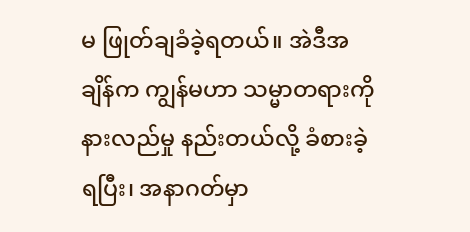မ ဖြုတ်ချခံခဲ့ရတယ်။ အဲဒီအချိန်က ကျွန်မဟာ သမ္မာတရားကို နားလည်မှု နည်းတယ်လို့ ခံစားခဲ့ရပြီး၊ အနာဂတ်မှာ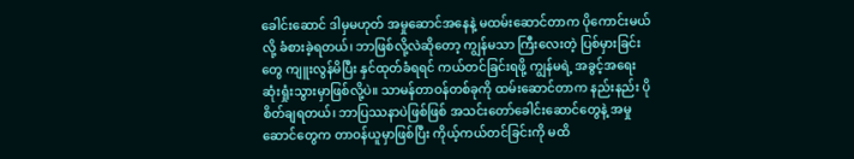ခေါင်းဆောင် ဒါမှမဟုတ် အမှုဆောင်အနေနဲ့ မထမ်းဆောင်တာက ပိုကောင်းမယ်လို့ ခံစားခဲ့ရတယ်၊ ဘာဖြစ်လို့လဲဆိုတော့ ကျွန်မသာ ကြီးလေးတဲ့ ပြစ်မှားခြင်းတွေ ကျူးလွန်မိပြီး နှင်ထုတ်ခံရရင် ကယ်တင်ခြင်းရဖို့ ကျွန်မရဲ့ အခွင့်အရေး ဆုံးရှုံးသွားမှာဖြစ်လို့ပဲ။ သာမန်တာဝန်တစ်ခုကို ထမ်းဆောင်တာက နည်းနည်း ပိုစိတ်ချရတယ်၊ ဘာပြဿနာပဲဖြစ်ဖြစ် အသင်းတော်ခေါင်းဆောင်တွေနဲ့ အမှုဆောင်တွေက တာဝန်ယူမှာဖြစ်ပြီး ကိုယ့်ကယ်တင်ခြင်းကို မထိ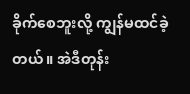ခိုက်စေဘူးလို့ ကျွန်မထင်ခဲ့တယ်။ အဲဒီတုန်း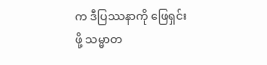က ဒီပြဿနာကို ဖြေရှင်းဖို့ သမ္မာတ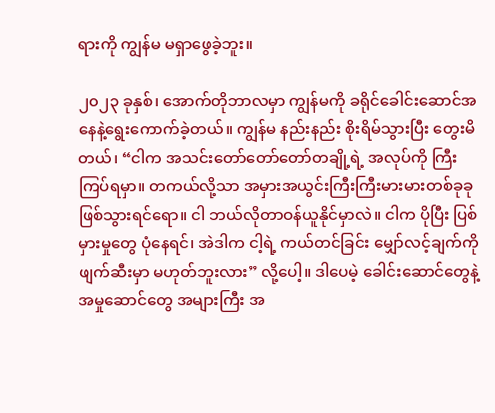ရားကို ကျွန်မ မရှာဖွေခဲ့ဘူး။

၂၀၂၃ ခုနှစ်၊ အောက်တိုဘာလမှာ ကျွန်မကို ခရိုင်ခေါင်းဆောင်အနေနဲ့ရွေးကောက်ခဲ့တယ်။ ကျွန်မ နည်းနည်း စိုးရိမ်သွားပြီး တွေးမိတယ်၊ “ငါက အသင်းတော်တော်တော်တချို့ရဲ့ အလုပ်ကို ကြီးကြပ်ရမှာ။ တကယ်လို့သာ အမှားအယွင်းကြီးကြီးမားမားတစ်ခုခု ဖြစ်သွားရင်ရော။ ငါ ဘယ်လိုတာဝန်ယူနိုင်မှာလဲ။ ငါက ပိုပြီး ပြစ်မှားမှုတွေ ပုံနေရင်၊ အဲဒါက ငါ့ရဲ့ ကယ်တင်ခြင်း မျှော်လင့်ချက်ကို ဖျက်ဆီးမှာ မဟုတ်ဘူးလား” လို့ပေါ့။ ဒါပေမဲ့ ခေါင်းဆောင်တွေနဲ့ အမှုဆောင်တွေ အများကြီး အ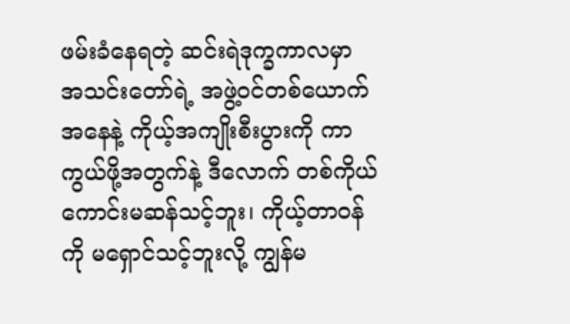ဖမ်းခံနေရတဲ့ ဆင်းရဲဒုက္ခကာလမှာ အသင်းတော်ရဲ့ အဖွဲ့ဝင်တစ်ယောက်အနေနဲ့ ကိုယ့်အကျိုးစီးပွားကို ကာကွယ်ဖို့အတွက်နဲ့ ဒီလောက် တစ်ကိုယ်ကောင်းမဆန်သင့်ဘူး၊ ကိုယ့်တာဝန်ကို မရှောင်သင့်ဘူးလို့ ကျွန်မ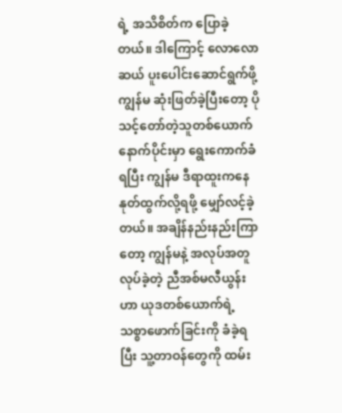ရဲ့ အသိစိတ်က ပြောခဲ့တယ်။ ဒါကြောင့် လောလောဆယ် ပူးပေါင်းဆောင်ရွက်ဖို့ ကျွန်မ ဆုံးဖြတ်ခဲ့ပြီးတော့ ပိုသင့်တော်တဲ့သူတစ်ယောက် နောက်ပိုင်းမှာ ရွေးကောက်ခံရပြီး ကျွန်မ ဒီရာထူးကနေ နုတ်ထွက်လို့ရဖို့ မျှော်လင့်ခဲ့တယ်။ အချိန်နည်းနည်းကြာတော့ ကျွန်မနဲ့ အလုပ်အတူလုပ်ခဲ့တဲ့ ညီအစ်မလီယွန်းဟာ ယုဒတစ်ယောက်ရဲ့ သစ္စာဖောက်ခြင်းကို ခံခဲ့ရပြီး သူ့တာဝန်တွေကို ထမ်း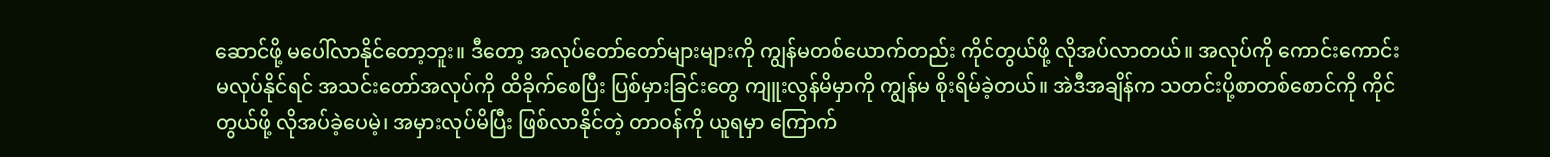ဆောင်ဖို့ မပေါ်လာနိုင်တော့ဘူး။ ဒီတော့ အလုပ်တော်တော်များများကို ကျွန်မတစ်ယောက်တည်း ကိုင်တွယ်ဖို့ လိုအပ်လာတယ်။ အလုပ်ကို ကောင်းကောင်းမလုပ်နိုင်ရင် အသင်းတော်အလုပ်ကို ထိခိုက်စေပြီး ပြစ်မှားခြင်းတွေ ကျူးလွန်မိမှာကို ကျွန်မ စိုးရိမ်ခဲ့တယ်။ အဲဒီအချိန်က သတင်းပို့စာတစ်စောင်ကို ကိုင်တွယ်ဖို့ လိုအပ်ခဲ့ပေမဲ့၊ အမှားလုပ်မိပြီး ဖြစ်လာနိုင်တဲ့ တာဝန်ကို ယူရမှာ ကြောက်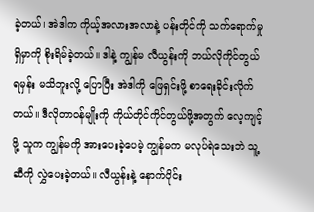ခဲ့တယ်၊ အဲဒါက ကိုယ့်အလားအလာနဲ့ ပန်းတိုင်ကို သက်ရောက်မှုရှိမှာကို စိုးရိမ်ခဲ့တယ်။ ဒါနဲ့ ကျွန်မ လီယွန်းကို ဘယ်လိုကိုင်တွယ်ရမှန်း မသိဘူးလို့ ပြောပြီး အဲဒါကို ဖြေရှင်းဖို့ စာရေးခိုင်းလိုက်တယ်။ ဒီလိုတာဝန်မျိုးကို ကိုယ်တိုင်ကိုင်တွယ်ဖို့အတွက် လေ့ကျင့်ဖို့ သူက ကျွန်မကို အားပေးခဲ့ပေမဲ့ ကျွန်မက မလုပ်ရဲသေးဘဲ သူ့ဆီကို လွှဲပေးခဲ့တယ်။ လီယွန်းနဲ့ နောက်ပိုင်း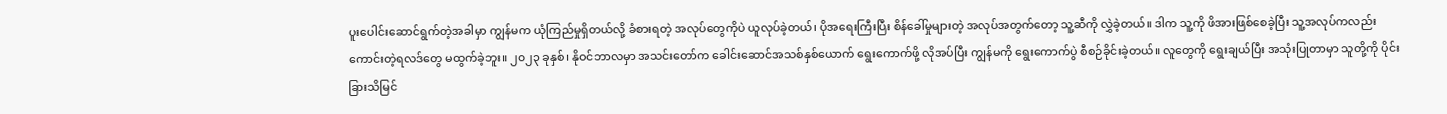ပူးပေါင်းဆောင်ရွက်တဲ့အခါမှာ ကျွန်မက ယုံကြည်မှုရှိတယ်လို့ ခံစားရတဲ့ အလုပ်တွေကိုပဲ ယူလုပ်ခဲ့တယ်၊ ပိုအရေးကြီးပြီး စိန်ခေါ်မှုများတဲ့ အလုပ်အတွက်တော့ သူ့ဆီကို လွှဲခဲ့တယ်။ ဒါက သူ့ကို ဖိအားဖြစ်စေခဲ့ပြီး သူ့အလုပ်ကလည်း ကောင်းတဲ့ရလဒ်တွေ မထွက်ခဲ့ဘူး။ ၂၀၂၃ ခုနှစ်၊ နိုဝင်ဘာလမှာ အသင်းတော်က ခေါင်းဆောင်အသစ်နှစ်ယောက် ရွေးကောက်ဖို့ လိုအပ်ပြီး ကျွန်မကို ရွေးကောက်ပွဲ စီစဉ်ခိုင်းခဲ့တယ်။ လူတွေကို ရွေးချယ်ပြီး အသုံးပြုတာမှာ သူတို့ကို ပိုင်းခြားသိမြင်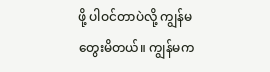ဖို့ ပါဝင်တာပဲလို့ ကျွန်မတွေးမိတယ်။ ကျွန်မက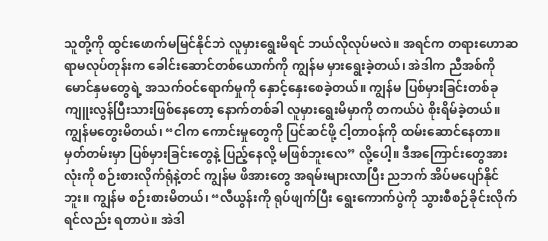သူတို့ကို ထွင်းဖောက်မမြင်နိုင်ဘဲ လူမှားရွေးမိရင် ဘယ်လိုလုပ်မလဲ။ အရင်က တရားဟောဆရာမလုပ်တုန်းက ခေါင်းဆောင်တစ်ယောက်ကို ကျွန်မ မှားရွေးခဲ့တယ်၊ အဲဒါက ညီအစ်ကိုမောင်နှမတွေရဲ့ အသက်ဝင်ရောက်မှုကို နှောင့်နှေးစေခဲ့တယ်။ ကျွန်မ ပြစ်မှားခြင်းတစ်ခု ကျူးလွန်ပြီးသားဖြစ်နေတော့ နောက်တစ်ခါ လူမှားရွေးမိမှာကို တကယ်ပဲ စိုးရိမ်ခဲ့တယ်။ ကျွန်မတွေးမိတယ်၊ “ငါက ကောင်းမှုတွေကို ပြင်ဆင်ဖို့ ငါ့တာဝန်ကို ထမ်းဆောင်နေတာ။ မှတ်တမ်းမှာ ပြစ်မှားခြင်းတွေနဲ့ ပြည့်နေလို့ မဖြစ်ဘူးလေ” လို့ပေါ့။ ဒီအကြောင်းတွေအားလုံးကို စဉ်းစားလိုက်ရုံနဲ့တင် ကျွန်မ ဖိအားတွေ အရမ်းများလာပြီး ညဘက် အိပ်မပျော်နိုင်ဘူး။ ကျွန်မ စဉ်းစားမိတယ်၊ “လီယွန်းကို ရုပ်ဖျက်ပြီး ရွေးကောက်ပွဲကို သွားစီစဉ်ခိုင်းလိုက်ရင်လည်း ရတာပဲ။ အဲဒါ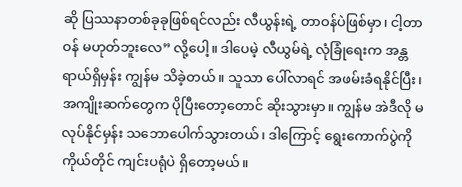ဆို ပြဿနာတစ်ခုခုဖြစ်ရင်လည်း လီယွန်းရဲ့ တာဝန်ပဲဖြစ်မှာ၊ ငါ့တာဝန် မဟုတ်ဘူးလေ” လို့ပေါ့။ ဒါပေမဲ့ လီယွမ်ရဲ့ လုံခြုံရေးက အန္တရာယ်ရှိမှန်း ကျွန်မ သိခဲ့တယ်။ သူသာ ပေါ်လာရင် အဖမ်းခံရနိုင်ပြီး၊ အကျိုးဆက်တွေက ပိုပြီးတော့တောင် ဆိုးသွားမှာ။ ကျွန်မ အဲဒီလို မလုပ်နိုင်မှန်း သဘောပေါက်သွားတယ်၊ ဒါကြောင့် ရွေးကောက်ပွဲကို ကိုယ်တိုင် ကျင်းပရုံပဲ ရှိတော့မယ်။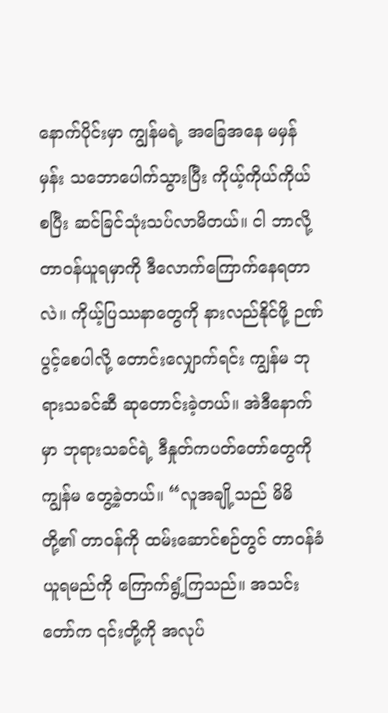နောက်ပိုင်းမှာ ကျွန်မရဲ့ အခြေအနေ မမှန်မှန်း သဘောပေါက်သွားပြီး ကိုယ့်ကိုယ်ကိုယ် စပြီး ဆင်ခြင်သုံးသပ်လာမိတယ်။ ငါ ဘာလို့ တာဝန်ယူရမှာကို ဒီလောက်ကြောက်နေရတာလဲ။ ကိုယ့်ပြဿနာတွေကို နားလည်နိုင်ဖို့ ဉဏ်ပွင့်စေပါလို့ တောင်းလျှောက်ရင်း ကျွန်မ ဘုရားသခင်ဆီ ဆုတောင်းခဲ့တယ်။ အဲဒီနောက်မှာ ဘုရားသခင်ရဲ့ ဒီနှုတ်ကပတ်တော်တွေကို ကျွန်မ တွေ့ခဲ့တယ်။ “လူအချို့သည် မိမိတို့၏ တာဝန်ကို ထမ်းဆောင်စဉ်တွင် တာဝန်ခံယူရမည်ကို ကြောက်ရွံ့ကြသည်။ အသင်းတော်က ၎င်းတို့ကို အလုပ်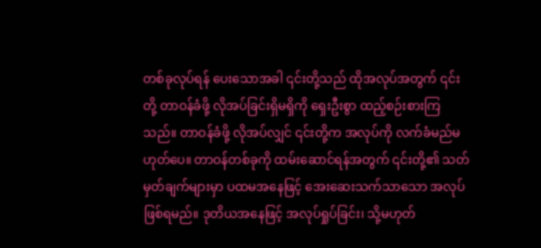တစ်ခုလုပ်ရန် ပေးသောအခါ ၎င်းတို့သည် ထိုအလုပ်အတွက် ၎င်းတို့ တာဝန်ခံဖို့ လိုအပ်ခြင်းရှိမရှိကို ရှေးဦးစွာ ထည့်စဉ်းစားကြသည်။ တာဝန်ခံဖို့ လိုအပ်လျှင် ၎င်းတို့က အလုပ်ကို လက်ခံမည်မဟုတ်ပေ။ တာဝန်တစ်ခုကို ထမ်းဆောင်ရန်အတွက် ၎င်းတို့၏ သတ်မှတ်ချက်များမှာ ပထမအနေဖြင့် အေးဆေးသက်သာသော အလုပ်ဖြစ်ရမည်။ ဒုတိယအနေဖြင့် အလုပ်ရှုပ်ခြင်း၊ သို့မဟုတ်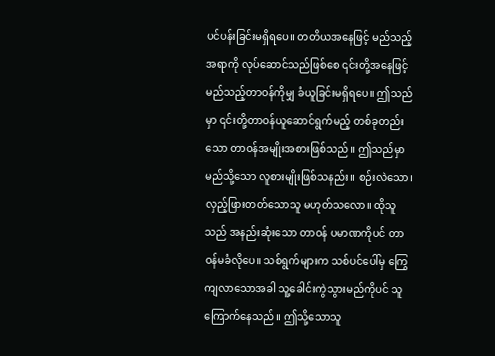ပင်ပန်းခြင်းမရှိရပေ။ တတိယအနေဖြင့် မည်သည့်အရာကို လုပ်ဆောင်သည်ဖြစ်စေ ၎င်းတို့အနေဖြင့် မည်သည့်တာဝန်ကိုမျှ ခံယူခြင်းမရှိရပေ။ ဤသည်မှာ ၎င်းတို့တာဝန်ယူဆောင်ရွက်မည့် တစ်ခုတည်းသော တာဝန်အမျိုးအစားဖြစ်သည်။ ဤသည်မှာ မည်သို့သော လူစားမျိုးဖြစ်သနည်း။ စဉ်းလဲသော၊ လှည့်ဖြားတတ်သောသူ မဟုတ်သလော။ ထိုသူသည် အနည်းဆုံးသော တာဝန် ပမာဏကိုပင် တာဝန်မခံလိုပေ။ သစ်ရွက်များက သစ်ပင်ပေါ်မှ ကြွေကျလာသောအခါ သူ့ခေါင်းကွဲသွားမည်ကိုပင် သူကြောက်နေသည်။ ဤသို့သောသူ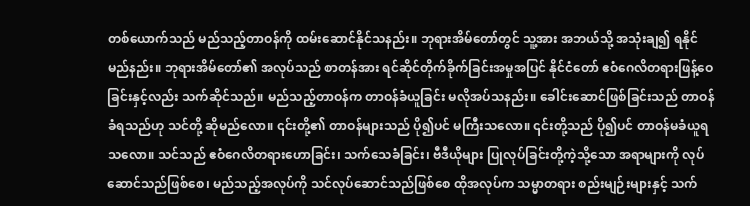တစ်ယောက်သည် မည်သည့်တာဝန်ကို ထမ်းဆောင်နိုင်သနည်း။ ဘုရားအိမ်တော်တွင် သူ့အား အဘယ်သို့ အသုံးချ၍ ရနိုင်မည်နည်း။ ဘုရားအိမ်တော်၏ အလုပ်သည် စာတန်အား ရင်ဆိုင်တိုက်ခိုက်ခြင်းအမှုအပြင် နိုင်ငံတော် ဧဝံဂေလိတရားဖြန့်ဝေခြင်းနှင့်လည်း သက်ဆိုင်သည်။ မည်သည့်တာဝန်က တာဝန်ခံယူခြင်း မလိုအပ်သနည်း။ ခေါင်းဆောင်ဖြစ်ခြင်းသည် တာဝန်ခံရသည်ဟု သင်တို့ ဆိုမည်လော။ ၎င်းတို့၏ တာဝန်များသည် ပို၍ပင် မကြီးသလော။ ၎င်းတို့သည် ပို၍ပင် တာဝန်မခံယူရသလော။ သင်သည် ဧဝံဂေလိတရားဟောခြင်း၊ သက်သေခံခြင်း၊ ဗီဒီယိုများ ပြုလုပ်ခြင်းတို့ကဲ့သို့သော အရာများကို လုပ်ဆောင်သည်ဖြစ်စေ၊ မည်သည့်အလုပ်ကို သင်လုပ်ဆောင်သည်ဖြစ်စေ ထိုအလုပ်က သမ္မာတရား စည်းမျဉ်းများနှင့် သက်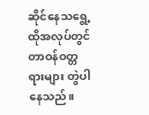ဆိုင်နေသရွေ့ ထိုအလုပ်တွင် တာဝန်ဝတ္တရားများ တွဲပါနေသည်။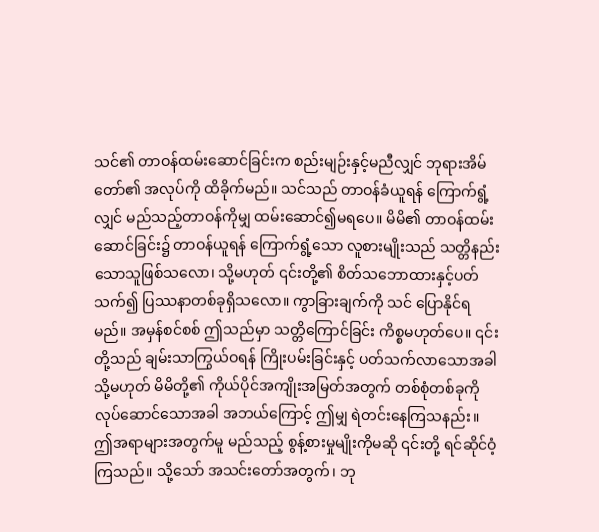သင်၏ တာဝန်ထမ်းဆောင်ခြင်းက စည်းမျဉ်းနှင့်မညီလျှင် ဘုရားအိမ်တော်၏ အလုပ်ကို ထိခိုက်မည်။ သင်သည် တာဝန်ခံယူရန် ကြောက်ရွံ့လျှင် မည်သည့်တာဝန်ကိုမျှ ထမ်းဆောင်၍မရပေ။ မိမိ၏ တာဝန်ထမ်းဆောင်ခြင်း၌ တာဝန်ယူရန် ကြောက်ရွံ့သော လူစားမျိုးသည် သတ္တိနည်းသောသူဖြစ်သလော၊ သို့မဟုတ် ၎င်းတို့၏ စိတ်သဘောထားနှင့်ပတ်သက်၍ ပြဿနာတစ်ခုရှိသလော။ ကွာခြားချက်ကို သင် ပြောနိုင်ရမည်။ အမှန်စင်စစ် ဤသည်မှာ သတ္တိကြောင်ခြင်း ကိစ္စမဟုတ်ပေ။ ၎င်းတို့သည် ချမ်းသာကြွယ်ဝရန် ကြိုးပမ်းခြင်းနှင့် ပတ်သက်လာသောအခါ သို့မဟုတ် မိမိတို့၏ ကိုယ်ပိုင်အကျိုးအမြတ်အတွက် တစ်စုံတစ်ခုကို လုပ်ဆောင်သောအခါ အဘယ်ကြောင့် ဤမျှ ရဲတင်းနေကြသနည်း။ ဤအရာများအတွက်မူ မည်သည့် စွန့်စားမှုမျိုးကိုမဆို ၎င်းတို့ ရင်ဆိုင်ဝံ့ကြသည်။ သို့သော် အသင်းတော်အတွက်၊ ဘု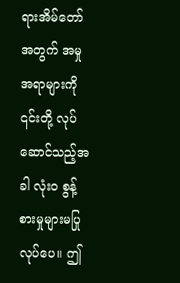ရားအိမ်တော်အတွက် အမှုအရာများကို ၎င်းတို့ လုပ်ဆောင်သည့်အခါ လုံးဝ စွန့်စားမှုများမပြုလုပ်ပေ။ ဤ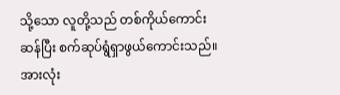သို့သော လူတို့သည် တစ်ကိုယ်ကောင်းဆန်ပြီး စက်ဆုပ်ရွံရှာဖွယ်ကောင်းသည်။ အားလုံး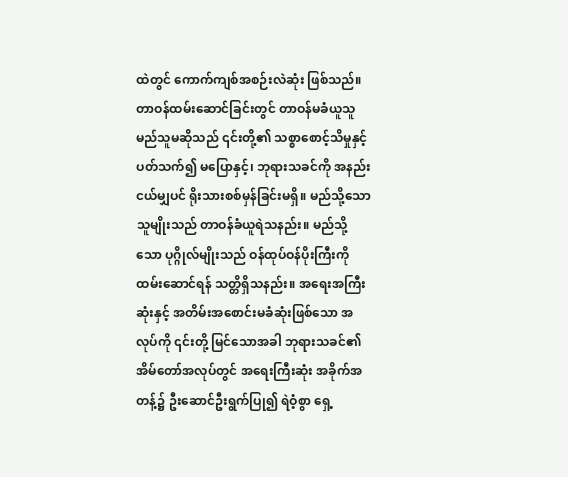ထဲတွင် ကောက်ကျစ်အစဉ်းလဲဆုံး ဖြစ်သည်။ တာဝန်ထမ်းဆောင်ခြင်းတွင် တာဝန်မခံယူသူ မည်သူမဆိုသည် ၎င်းတို့၏ သစ္စာစောင့်သိမှုနှင့်ပတ်သက်၍ မပြောနှင့်၊ ဘုရားသခင်ကို အနည်းငယ်မျှပင် ရိုးသားစစ်မှန်ခြင်းမရှိ။ မည်သို့သော သူမျိုးသည် တာဝန်ခံယူရဲသနည်း။ မည်သို့သော ပုဂ္ဂိုလ်မျိုးသည် ဝန်ထုပ်ဝန်ပိုးကြီးကို ထမ်းဆောင်ရန် သတ္တိရှိသနည်း။ အရေးအကြီးဆုံးနှင့် အတိမ်းအစောင်းမခံဆုံးဖြစ်သော အလုပ်ကို ၎င်းတို့ မြင်သောအခါ ဘုရားသခင်၏ အိမ်တော်အလုပ်တွင် အရေးကြီးဆုံး အခိုက်အတန့်၌ ဦးဆောင်ဦးရွက်ပြု၍ ရဲဝံ့စွာ ရှေ့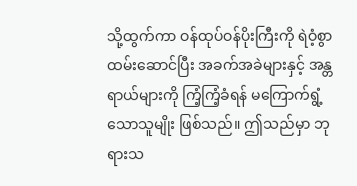သို့ထွက်ကာ ဝန်ထုပ်ဝန်ပိုးကြီးကို ရဲဝံ့စွာ ထမ်းဆောင်ပြီး အခက်အခဲများနှင့် အန္တရာယ်များကို ကြံ့ကြံ့ခံရန် မကြောက်ရွံ့သောသူမျိုး ဖြစ်သည်။ ဤသည်မှာ ဘုရားသ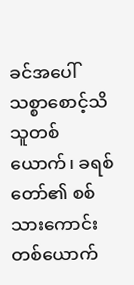ခင်အပေါ် သစ္စာစောင့်သိသူတစ်ယောက်၊ ခရစ်တော်၏ စစ်သားကောင်းတစ်ယောက်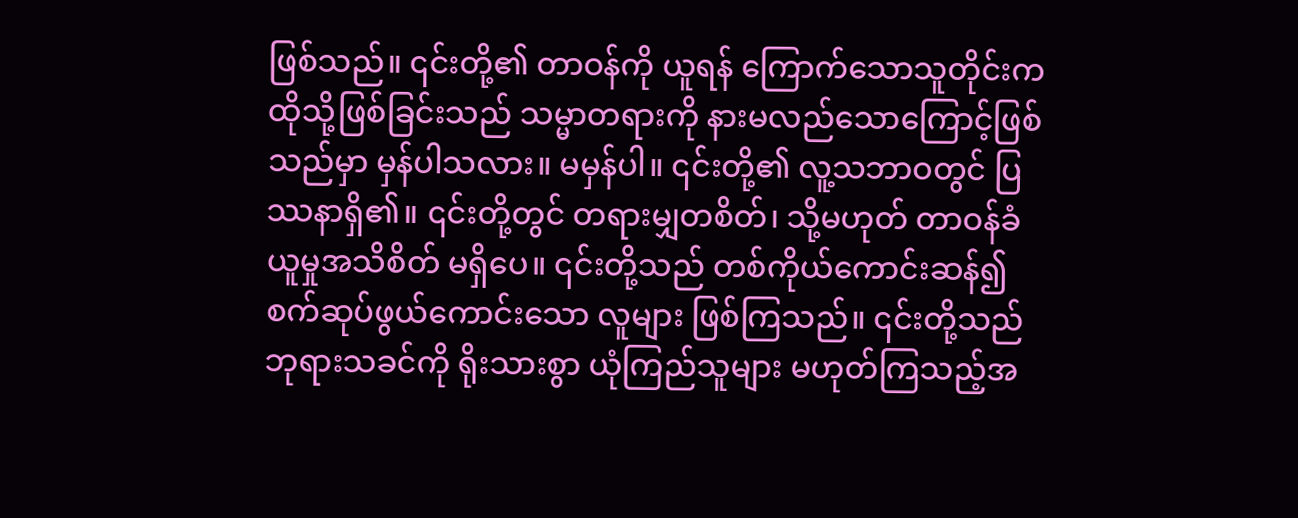ဖြစ်သည်။ ၎င်းတို့၏ တာဝန်ကို ယူရန် ကြောက်သောသူတိုင်းက ထိုသို့ဖြစ်ခြင်းသည် သမ္မာတရားကို နားမလည်သောကြောင့်ဖြစ်သည်မှာ မှန်ပါသလား။ မမှန်ပါ။ ၎င်းတို့၏ လူ့သဘာဝတွင် ပြဿနာရှိ၏။ ၎င်းတို့တွင် တရားမျှတစိတ်၊ သို့မဟုတ် တာဝန်ခံယူမှုအသိစိတ် မရှိပေ။ ၎င်းတို့သည် တစ်ကိုယ်ကောင်းဆန်၍ စက်ဆုပ်ဖွယ်ကောင်းသော လူများ ဖြစ်ကြသည်။ ၎င်းတို့သည် ဘုရားသခင်ကို ရိုးသားစွာ ယုံကြည်သူများ မဟုတ်ကြသည့်အ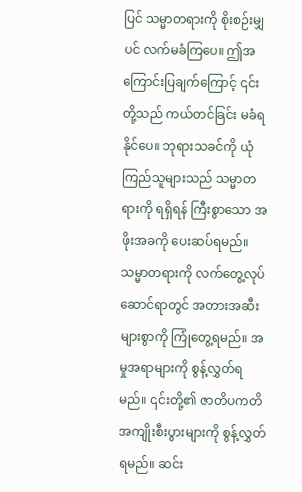ပြင် သမ္မာတရားကို စိုးစဉ်းမျှပင် လက်မခံကြပေ။ ဤအကြောင်းပြချက်ကြောင့် ၎င်းတို့သည် ကယ်တင်ခြင်း မခံရနိုင်ပေ။ ဘုရားသခင်ကို ယုံကြည်သူများသည် သမ္မာတရားကို ရရှိရန် ကြီးစွာသော အဖိုးအခကို ပေးဆပ်ရမည်။ သမ္မာတရားကို လက်တွေ့လုပ်ဆောင်ရာတွင် အတားအဆီးများစွာကို ကြုံတွေ့ရမည်။ အမှုအရာများကို စွန့်လွှတ်ရမည်။ ၎င်းတို့၏ ဇာတိပကတိ အကျိုးစီးပွားများကို စွန့်လွှတ်ရမည်။ ဆင်း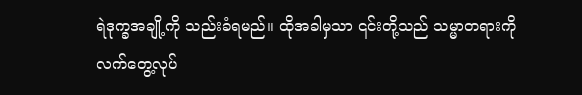ရဲဒုက္ခအချို့ကို သည်းခံရမည်။ ထိုအခါမှသာ ၎င်းတို့သည် သမ္မာတရားကို လက်တွေ့လုပ်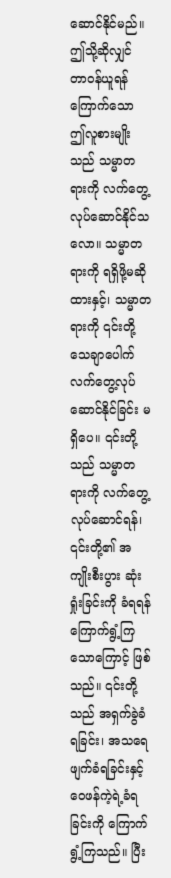ဆောင်နိုင်မည်။ ဤသို့ဆိုလျှင် တာဝန်ယူရန် ကြောက်သော ဤလူစားမျိုးသည် သမ္မာတရားကို လက်တွေ့လုပ်ဆောင်နိုင်သလော။ သမ္မာတရားကို ရရှိဖို့မဆိုထားနှင့်၊ သမ္မာတရားကို ၎င်းတို့ သေချာပေါက် လက်တွေ့လုပ်ဆောင်နိုင်ခြင်း မရှိပေ။ ၎င်းတို့သည် သမ္မာတရားကို လက်တွေ့လုပ်ဆောင်ရန်၊ ၎င်းတို့၏ အကျိုးစီးပွား ဆုံးရှုံးခြင်းကို ခံရရန် ကြောက်ရွံ့ကြသောကြောင့် ဖြစ်သည်။ ၎င်းတို့သည် အရှက်ခွဲခံရခြင်း၊ အသရေဖျက်ခံရခြင်းနှင့် ဝေဖန်ကဲ့ရဲ့ခံရခြင်းကို ကြောက်ရွံ့ကြသည်။ ပြီး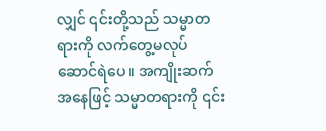လျှင် ၎င်းတို့သည် သမ္မာတရားကို လက်တွေ့မလုပ်ဆောင်ရဲပေ။ အကျိုးဆက်အနေဖြင့် သမ္မာတရားကို ၎င်း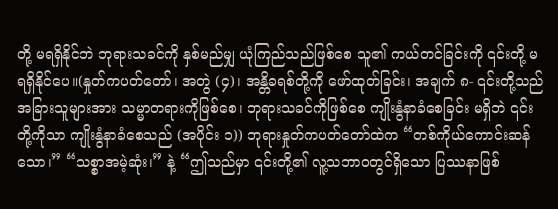တို့ မရရှိနိုင်ဘဲ ဘုရားသခင်ကို နှစ်မည်မျှ ယုံကြည်သည်ဖြစ်စေ သူ၏ ကယ်တင်ခြင်းကို ၎င်းတို့ မရရှိနိုင်ပေ။(နှုတ်ကပတ်တော်၊ အတွဲ (၄)၊ အန္တိခရစ်တို့ကို ဖော်ထုတ်ခြင်း၊ အချက် ၈- ၎င်းတို့သည် အခြားသူများအား သမ္မာတရားကိုဖြစ်စေ၊ ဘုရားသခင်ကိုဖြစ်စေ ကျိုးနွံနာခံစေခြင်း မရှိဘဲ ၎င်းတို့ကိုသာ ကျိုးနွံနာခံစေသည် (အပိုင်း ၁)) ဘုရားနှုတ်ကပတ်တော်ထဲက “တစ်ကိုယ်ကောင်းဆန်သော၊” “သစ္စာအမဲ့ဆုံး၊” နဲ့ “ဤသည်မှာ ၎င်းတို့၏ လူ့သဘာဝတွင်ရှိသော ပြဿနာဖြစ်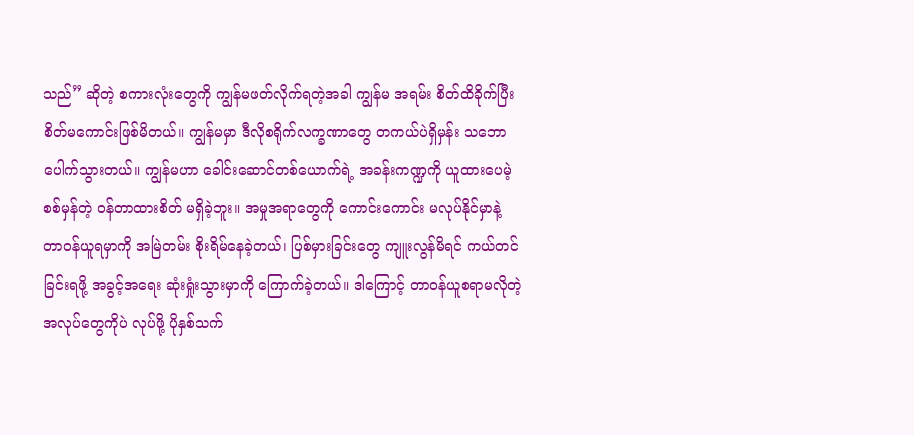သည်” ဆိုတဲ့ စကားလုံးတွေကို ကျွန်မဖတ်လိုက်ရတဲ့အခါ ကျွန်မ အရမ်း စိတ်ထိခိုက်ပြီး စိတ်မကောင်းဖြစ်မိတယ်။ ကျွန်မမှာ ဒီလိုစရိုက်လက္ခဏာတွေ တကယ်ပဲရှိမှန်း သဘောပေါက်သွားတယ်။ ကျွန်မဟာ ခေါင်းဆောင်တစ်ယောက်ရဲ့ အခန်းကဏ္ဍကို ယူထားပေမဲ့ စစ်မှန်တဲ့ ဝန်တာထားစိတ် မရှိခဲ့ဘူး။ အမှုအရာတွေကို ကောင်းကောင်း မလုပ်နိုင်မှာနဲ့ တာဝန်ယူရမှာကို အမြဲတမ်း စိုးရိမ်နေခဲ့တယ်၊ ပြစ်မှားခြင်းတွေ ကျူးလွန်မိရင် ကယ်တင်ခြင်းရဖို့ အခွင့်အရေး ဆုံးရှုံးသွားမှာကို ကြောက်ခဲ့တယ်။ ဒါကြောင့် တာဝန်ယူစရာမလိုတဲ့ အလုပ်တွေကိုပဲ လုပ်ဖို့ ပိုနှစ်သက်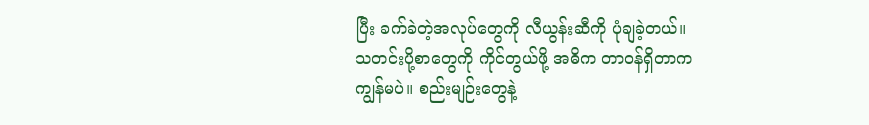ပြီး ခက်ခဲတဲ့အလုပ်တွေကို လီယွန်းဆီကို ပုံချခဲ့တယ်။ သတင်းပို့စာတွေကို ကိုင်တွယ်ဖို့ အဓိက တာဝန်ရှိတာက ကျွန်မပဲ။ စည်းမျဉ်းတွေနဲ့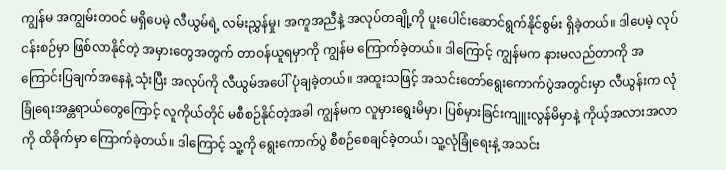ကျွန်မ အကျွမ်းတဝင် မရှိပေမဲ့ လီယွမ်ရဲ့ လမ်းညွှန်မှု၊ အကူအညီနဲ့ အလုပ်တချို့ကို ပူးပေါင်းဆောင်ရွက်နိုင်စွမ်း ရှိခဲ့တယ်။ ဒါပေမဲ့ လုပ်ငန်းစဉ်မှာ ဖြစ်လာနိုင်တဲ့ အမှားတွေအတွက် တာဝန်ယူရမှာကို ကျွန်မ ကြောက်ခဲ့တယ်။ ဒါကြောင့် ကျွန်မက နားမလည်တာကို အကြောင်းပြချက်အနေနဲ့ သုံးပြီး အလုပ်ကို လီယွမ်အပေါ် ပုံချခဲ့တယ်။ အထူးသဖြင့် အသင်းတော်ရွေးကောက်ပွဲအတွင်းမှာ လီယွန်းက လုံခြုံရေးအန္တရာယ်တွေကြောင့် လူကိုယ်တိုင် မစီစဉ်နိုင်တဲ့အခါ ကျွန်မက လူမှားရွေးမိမှာ၊ ပြစ်မှားခြင်းကျူးလွန်မိမှာနဲ့ ကိုယ့်အလားအလာကို ထိခိုက်မှာ ကြောက်ခဲ့တယ်။ ဒါကြောင့် သူ့ကို ရွေးကောက်ပွဲ စီစဉ်စေချင်ခဲ့တယ်၊ သူ့လုံခြုံရေးနဲ့ အသင်း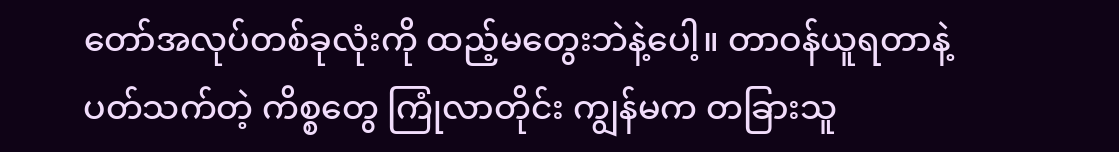တော်အလုပ်တစ်ခုလုံးကို ထည့်မတွေးဘဲနဲ့ပေါ့။ တာဝန်ယူရတာနဲ့ ပတ်သက်တဲ့ ကိစ္စတွေ ကြုံလာတိုင်း ကျွန်မက တခြားသူ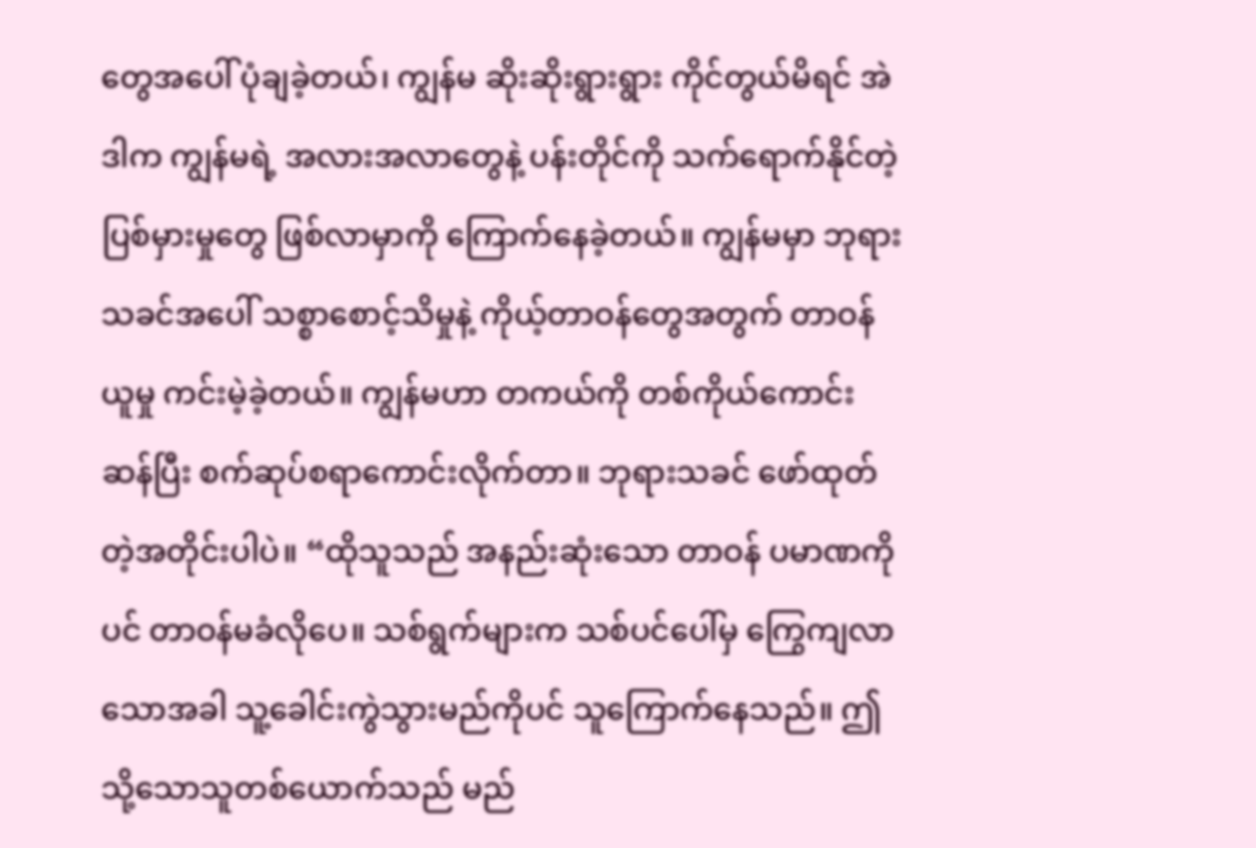တွေအပေါ် ပုံချခဲ့တယ်၊ ကျွန်မ ဆိုးဆိုးရွားရွား ကိုင်တွယ်မိရင် အဲဒါက ကျွန်မရဲ့ အလားအလာတွေနဲ့ ပန်းတိုင်ကို သက်ရောက်နိုင်တဲ့ ပြစ်မှားမှုတွေ ဖြစ်လာမှာကို ကြောက်နေခဲ့တယ်။ ကျွန်မမှာ ဘုရားသခင်အပေါ် သစ္စာစောင့်သိမှုနဲ့ ကိုယ့်တာဝန်တွေအတွက် တာဝန်ယူမှု ကင်းမဲ့ခဲ့တယ်။ ကျွန်မဟာ တကယ်ကို တစ်ကိုယ်ကောင်းဆန်ပြီး စက်ဆုပ်စရာကောင်းလိုက်တာ။ ဘုရားသခင် ဖော်ထုတ်တဲ့အတိုင်းပါပဲ။ “ထိုသူသည် အနည်းဆုံးသော တာဝန် ပမာဏကိုပင် တာဝန်မခံလိုပေ။ သစ်ရွက်များက သစ်ပင်ပေါ်မှ ကြွေကျလာသောအခါ သူ့ခေါင်းကွဲသွားမည်ကိုပင် သူကြောက်နေသည်။ ဤသို့သောသူတစ်ယောက်သည် မည်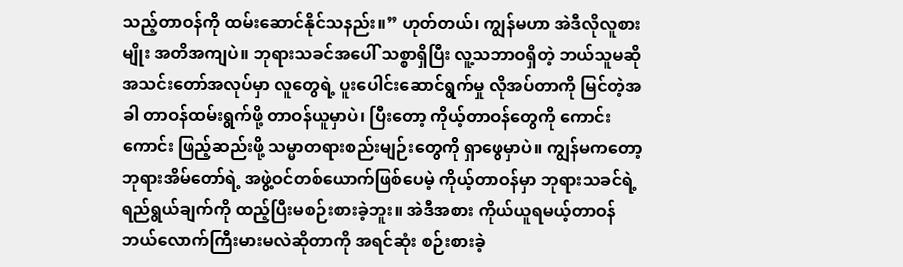သည့်တာဝန်ကို ထမ်းဆောင်နိုင်သနည်း။” ဟုတ်တယ်၊ ကျွန်မဟာ အဲဒီလိုလူစားမျိုး အတိအကျပဲ။ ဘုရားသခင်အပေါ် သစ္စာရှိပြီး လူ့သဘာဝရှိတဲ့ ဘယ်သူမဆို အသင်းတော်အလုပ်မှာ လူတွေရဲ့ ပူးပေါင်းဆောင်ရွက်မှု လိုအပ်တာကို မြင်တဲ့အခါ တာဝန်ထမ်းရွက်ဖို့ တာဝန်ယူမှာပဲ၊ ပြီးတော့ ကိုယ့်တာဝန်တွေကို ကောင်းကောင်း ဖြည့်ဆည်းဖို့ သမ္မာတရားစည်းမျဉ်းတွေကို ရှာဖွေမှာပဲ။ ကျွန်မကတော့ ဘုရားအိမ်တော်ရဲ့ အဖွဲ့ဝင်တစ်ယောက်ဖြစ်ပေမဲ့ ကိုယ့်တာဝန်မှာ ဘုရားသခင်ရဲ့ ရည်ရွယ်ချက်ကို ထည့်ပြီးမစဉ်းစားခဲ့ဘူး။ အဲဒီအစား ကိုယ်ယူရမယ့်တာဝန် ဘယ်လောက်ကြီးမားမလဲဆိုတာကို အရင်ဆုံး စဉ်းစားခဲ့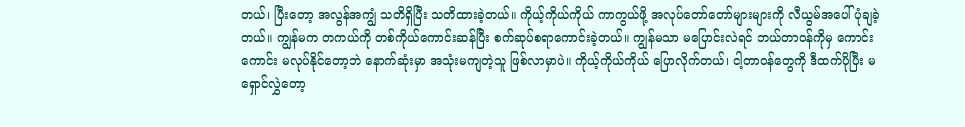တယ်၊ ပြီးတော့ အလွန်အကျွံ သတိရှိပြီး သတိထားခဲ့တယ်။ ကိုယ့်ကိုယ်ကိုယ် ကာကွယ်ဖို့ အလုပ်တော်တော်များများကို လီယွမ်အပေါ် ပုံချခဲ့တယ်။ ကျွန်မက တကယ်ကို တစ်ကိုယ်ကောင်းဆန်ပြီး စက်ဆုပ်စရာကောင်းခဲ့တယ်။ ကျွန်မသာ မပြောင်းလဲရင် ဘယ်တာဝန်ကိုမှ ကောင်းကောင်း မလုပ်နိုင်တော့ဘဲ နောက်ဆုံးမှာ အသုံးမကျတဲ့သူ ဖြစ်လာမှာပဲ။ ကိုယ့်ကိုယ်ကိုယ် ပြောလိုက်တယ်၊ ငါ့တာဝန်တွေကို ဒီထက်ပိုပြီး မရှောင်လွှဲတော့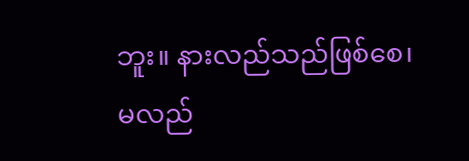ဘူး။ နားလည်သည်ဖြစ်စေ၊ မလည်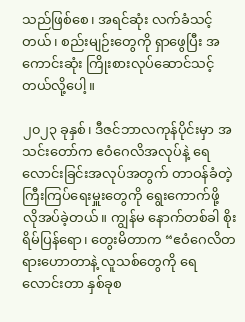သည်ဖြစ်စေ၊ အရင်ဆုံး လက်ခံသင့်တယ်၊ စည်းမျဉ်းတွေကို ရှာဖွေပြီး အကောင်းဆုံး ကြိုးစားလုပ်ဆောင်သင့်တယ်လို့ပေါ့။

၂၀၂၃ ခုနှစ်၊ ဒီဇင်ဘာလကုန်ပိုင်းမှာ အသင်းတော်က ဧဝံဂေလိအလုပ်နဲ့ ရေလောင်းခြင်းအလုပ်အတွက် တာဝန်ခံတဲ့ ကြီးကြပ်ရေးမှူးတွေကို ရွေးကောက်ဖို့ လိုအပ်ခဲ့တယ်။ ကျွန်မ နောက်တစ်ခါ စိုးရိမ်ပြန်ရော၊ တွေးမိတာက “ဧဝံဂေလိတရားဟောတာနဲ့ လူသစ်တွေကို ရေလောင်းတာ နှစ်ခုစ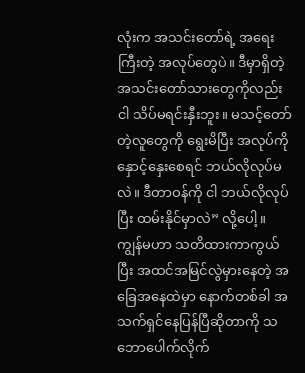လုံးက အသင်းတော်ရဲ့ အရေးကြီးတဲ့ အလုပ်တွေပဲ။ ဒီမှာရှိတဲ့ အသင်းတော်သားတွေကိုလည်း ငါ သိပ်မရင်းနှီးဘူး။ မသင့်တော်တဲ့လူတွေကို ရွေးမိပြီး အလုပ်ကို နှောင့်နှေးစေရင် ဘယ်လိုလုပ်မလဲ။ ဒီတာဝန်ကို ငါ ဘယ်လိုလုပ်ပြီး ထမ်းနိုင်မှာလဲ” လို့ပေါ့။ ကျွန်မဟာ သတိထားကာကွယ်ပြီး အထင်အမြင်လွဲမှားနေတဲ့ အခြေအနေထဲမှာ နောက်တစ်ခါ အသက်ရှင်နေပြန်ပြီဆိုတာကို သဘောပေါက်လိုက်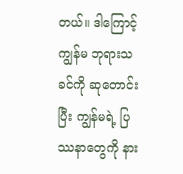တယ်။ ဒါကြောင့် ကျွန်မ ဘုရားသခင်ကို ဆုတောင်းပြီး ကျွန်မရဲ့ ပြဿနာတွေကို နား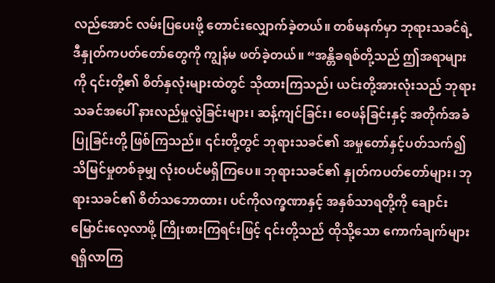လည်အောင် လမ်းပြပေးဖို့ တောင်းလျှောက်ခဲ့တယ်။ တစ်မနက်မှာ ဘုရားသခင်ရဲ့ ဒီနှုတ်ကပတ်တော်တွေကို ကျွန်မ ဖတ်ခဲ့တယ်။ “အန္တိခရစ်တို့သည် ဤအရာများကို ၎င်းတို့၏ စိတ်နှလုံးများထဲတွင် သိုထားကြသည်၊ ယင်းတို့အားလုံးသည် ဘုရားသခင်အပေါ် နားလည်မှုလွဲခြင်းများ၊ ဆန့်ကျင်ခြင်း၊ ဝေဖန်ခြင်းနှင့် အတိုက်အခံပြုခြင်းတို့ ဖြစ်ကြသည်။ ၎င်းတို့တွင် ဘုရားသခင်၏ အမှုတော်နှင့်ပတ်သက်၍ သိမြင်မှုတစ်ခုမျှ လုံးဝပင်မရှိကြပေ။ ဘုရားသခင်၏ နှုတ်ကပတ်တော်များ၊ ဘုရားသခင်၏ စိတ်သဘောထား၊ ပင်ကိုလက္ခဏာနှင့် အနှစ်သာရတို့ကို ချောင်းမြောင်းလေ့လာဖို့ ကြိုးစားကြရင်းဖြင့် ၎င်းတို့သည် ထိုသို့သော ကောက်ချက်များ ရရှိလာကြ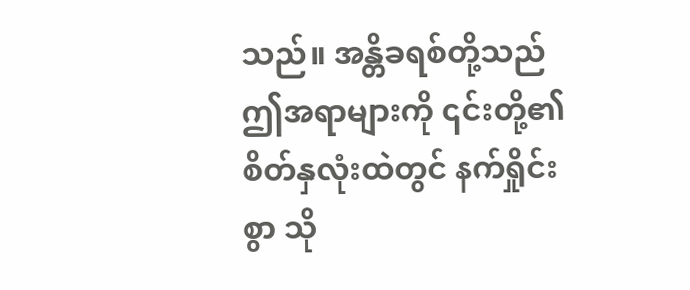သည်။ အန္တိခရစ်တို့သည် ဤအရာများကို ၎င်းတို့၏ စိတ်နှလုံးထဲတွင် နက်ရှိုင်းစွာ သို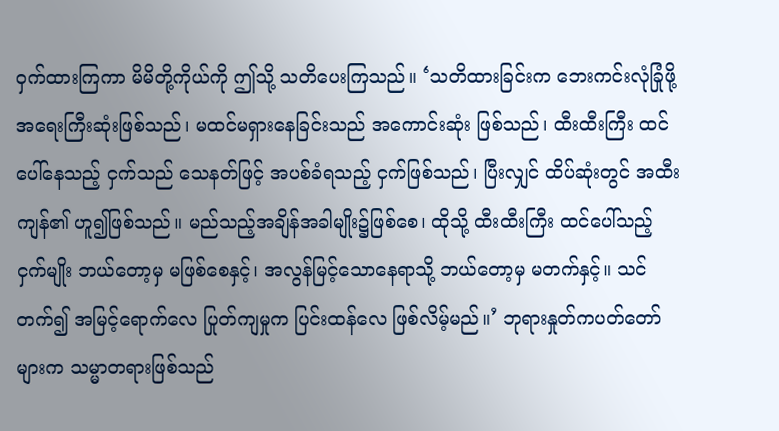ဝှက်ထားကြကာ မိမိတို့ကိုယ်ကို ဤသို့ သတိပေးကြသည်။ ‘သတိထားခြင်းက ဘေးကင်းလုံခြုံဖို့ အရေးကြီးဆုံးဖြစ်သည်၊ မထင်မရှားနေခြင်းသည် အကောင်းဆုံး ဖြစ်သည်၊ ထီးထီးကြီး ထင်ပေါ်နေသည့် ငှက်သည် သေနတ်ဖြင့် အပစ်ခံရသည့် ငှက်ဖြစ်သည်၊ ပြီးလျှင် ထိပ်ဆုံးတွင် အထီးကျန်၏ ဟူ၍ဖြစ်သည်။ မည်သည့်အချိန်အခါမျိုး၌ဖြစ်စေ၊ ထိုသို့ ထီးထီးကြီး ထင်ပေါ်သည့် ငှက်မျိုး ဘယ်တော့မှ မဖြစ်စေနှင့်၊ အလွန်မြင့်သောနေရာသို့ ဘယ်တော့မှ မတက်နှင့်။ သင် တက်၍ အမြင့်ရောက်လေ ပြုတ်ကျမှုက ပြင်းထန်လေ ဖြစ်လိမ့်မည်။’ ဘုရားနှုတ်ကပတ်တော်များက သမ္မာတရားဖြစ်သည်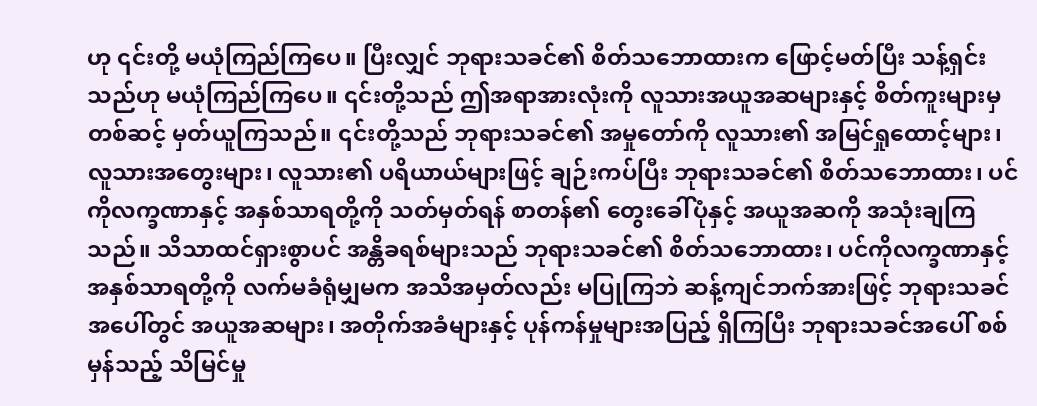ဟု ၎င်းတို့ မယုံကြည်ကြပေ။ ပြီးလျှင် ဘုရားသခင်၏ စိတ်သဘောထားက ဖြောင့်မတ်ပြီး သန့်ရှင်းသည်ဟု မယုံကြည်ကြပေ။ ၎င်းတို့သည် ဤအရာအားလုံးကို လူသားအယူအဆများနှင့် စိတ်ကူးများမှတစ်ဆင့် မှတ်ယူကြသည်။ ၎င်းတို့သည် ဘုရားသခင်၏ အမှုတော်ကို လူသား၏ အမြင်ရှုထောင့်များ၊ လူသားအတွေးများ၊ လူသား၏ ပရိယာယ်များဖြင့် ချဉ်းကပ်ပြီး ဘုရားသခင်၏ စိတ်သဘောထား၊ ပင်ကိုလက္ခဏာနှင့် အနှစ်သာရတို့ကို သတ်မှတ်ရန် စာတန်၏ တွေးခေါ်ပုံနှင့် အယူအဆကို အသုံးချကြသည်။ သိသာထင်ရှားစွာပင် အန္တိခရစ်များသည် ဘုရားသခင်၏ စိတ်သဘောထား၊ ပင်ကိုလက္ခဏာနှင့် အနှစ်သာရတို့ကို လက်မခံရုံမျှမက အသိအမှတ်လည်း မပြုကြဘဲ ဆန့်ကျင်ဘက်အားဖြင့် ဘုရားသခင်အပေါ်တွင် အယူအဆများ၊ အတိုက်အခံများနှင့် ပုန်ကန်မှုများအပြည့် ရှိကြပြီး ဘုရားသခင်အပေါ် စစ်မှန်သည့် သိမြင်မှု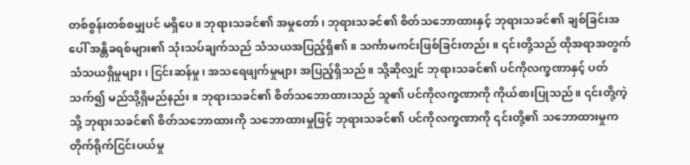တစ်စွန်းတစ်စမျှပင် မရှိပေ။ ဘုရားသခင်၏ အမှုတော်၊ ဘုရားသခင်၏ စိတ်သဘောထားနှင့် ဘုရားသခင်၏ ချစ်ခြင်းအပေါ် အန္တိခရစ်များ၏ သုံးသပ်ချက်သည် သံသယအပြည့်ရှိ၏။ သင်္ကာမကင်းဖြစ်ခြင်းတည်း။ ၎င်းတို့သည် ထိုအရာအတွက် သံသယရှိမှုများ၊ ငြင်းဆန်မှု၊ အသရေဖျက်မှုများ အပြည့်ရှိသည်။ သို့ဆိုလျှင် ဘုရားသခင်၏ ပင်ကိုလက္ခဏာနှင့် ပတ်သက်၍ မည်သို့ရှိမည်နည်း။ ဘုရားသခင်၏ စိတ်သဘောထားသည် သူ၏ ပင်ကိုလက္ခဏာကို ကိုယ်စားပြုသည်။ ၎င်းတို့ကဲ့သို့ ဘုရားသခင်၏ စိတ်သဘောထားကို သဘောထားမှုဖြင့် ဘုရားသခင်၏ ပင်ကိုလက္ခဏာကို ၎င်းတို့၏ သဘောထားမှုကတိုက်ရိုက်ငြင်းပယ်မှု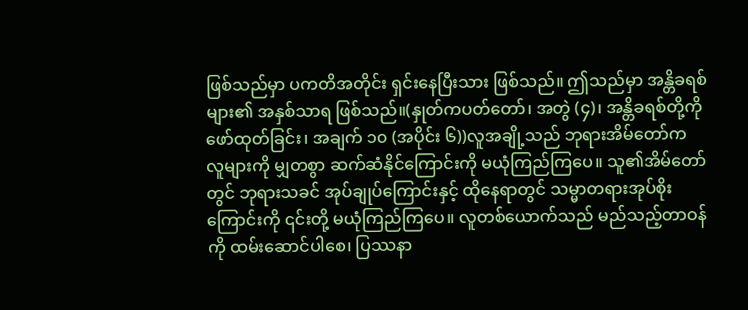ဖြစ်သည်မှာ ပကတိအတိုင်း ရှင်းနေပြီးသား ဖြစ်သည်။ ဤသည်မှာ အန္တိခရစ်များ၏ အနှစ်သာရ ဖြစ်သည်။(နှုတ်ကပတ်တော်၊ အတွဲ (၄)၊ အန္တိခရစ်တို့ကို ဖော်ထုတ်ခြင်း၊ အချက် ၁၀ (အပိုင်း ၆))လူအချို့သည် ဘုရားအိမ်တော်က လူများကို မျှတစွာ ဆက်ဆံနိုင်ကြောင်းကို မယုံကြည်ကြပေ။ သူ၏အိမ်တော်တွင် ဘုရားသခင် အုပ်ချုပ်ကြောင်းနှင့် ထိုနေရာတွင် သမ္မာတရားအုပ်စိုးကြောင်းကို ၎င်းတို့ မယုံကြည်ကြပေ။ လူတစ်ယောက်သည် မည်သည့်တာဝန်ကို ထမ်းဆောင်ပါစေ၊ ပြဿနာ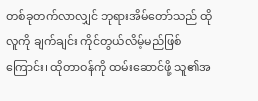တစ်ခုတက်လာလျှင် ဘုရားအိမ်တော်သည် ထိုလူကို ချက်ချင်း ကိုင်တွယ်လိမ့်မည်ဖြစ်ကြောင်း၊ ထိုတာဝန်ကို ထမ်းဆောင်ဖို့ သူ၏အ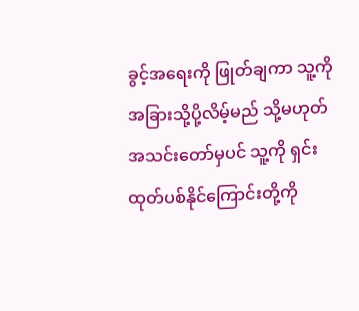ခွင့်အရေးကို ဖြုတ်ချကာ သူ့ကို အခြားသို့ပို့လိမ့်မည် သို့မဟုတ် အသင်းတော်မှပင် သူ့ကို ရှင်းထုတ်ပစ်နိုင်ကြောင်းတို့ကို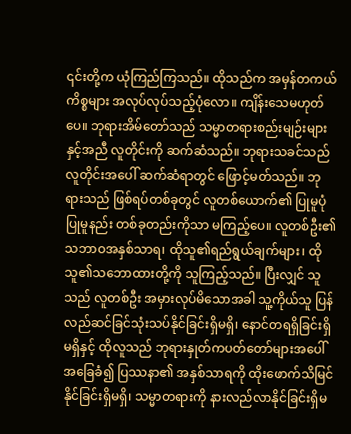၎င်းတို့က ယုံကြည်ကြသည်။ ထိုသည်က အမှန်တကယ် ကိစ္စများ အလုပ်လုပ်သည့်ပုံလော။ ကျိန်းသေမဟုတ်ပေ။ ဘုရားအိမ်တော်သည် သမ္မာတရားစည်းမျဉ်းများနှင့်အညီ လူတိုင်းကို ဆက်ဆံသည်။ ဘုရားသခင်သည် လူတိုင်းအပေါ် ဆက်ဆံရာတွင် ဖြောင့်မတ်သည်။ ဘုရားသည် ဖြစ်ရပ်တစ်ခုတွင် လူတစ်ယောက်၏ ပြုမူပုံပြုမူနည်း တစ်ခုတည်းကိုသာ မကြည့်ပေ။ လူတစ်ဦး၏သဘာဝအနှစ်သာရ၊ ထိုသူ၏ရည်ရွယ်ချက်များ၊ ထိုသူ၏သဘောထားတို့ကို သူကြည့်သည်။ ပြီးလျှင် သူသည် လူတစ်ဦး အမှားလုပ်မိသောအခါ သူ့ကိုယ်သူ ပြန်လည်ဆင်ခြင်သုံးသပ်နိုင်ခြင်းရှိမရှိ၊ နောင်တရရှိခြင်းရှိမရှိနှင့် ထိုလူသည် ဘုရားနှုတ်ကပတ်တော်များအပေါ် အခြေခံ၍ ပြဿနာ၏ အနှစ်သာရကို ထိုးဖောက်သိမြင်နိုင်ခြင်းရှိမရှိ၊ သမ္မာတရားကို နားလည်လာနိုင်ခြင်းရှိမ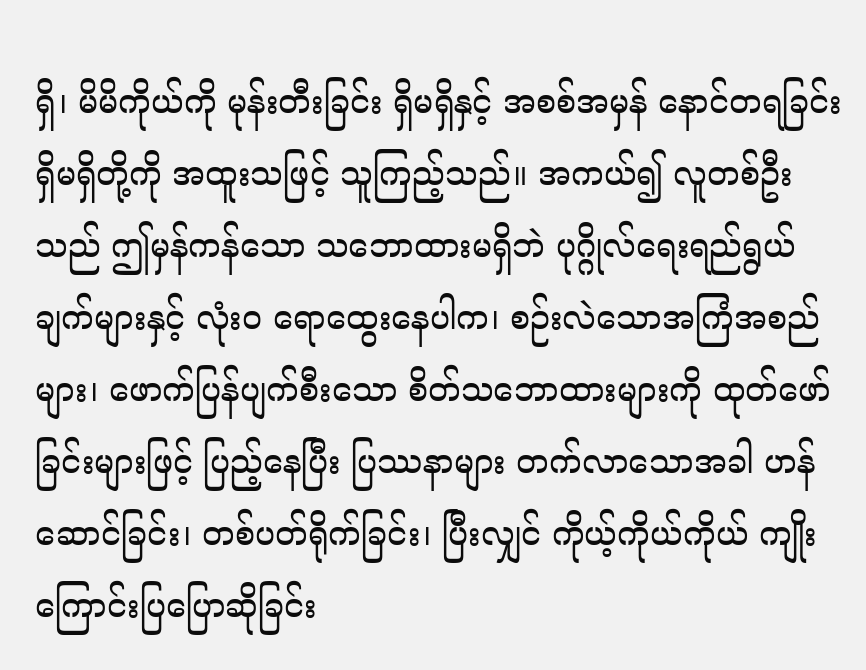ရှိ၊ မိမိကိုယ်ကို မုန်းတီးခြင်း ရှိမရှိနှင့် အစစ်အမှန် နောင်တရခြင်းရှိမရှိတို့ကို အထူးသဖြင့် သူကြည့်သည်။ အကယ်၍ လူတစ်ဦးသည် ဤမှန်ကန်သော သဘောထားမရှိဘဲ ပုဂ္ဂိုလ်ရေးရည်ရွယ်ချက်များနှင့် လုံးဝ ရောထွေးနေပါက၊ စဉ်းလဲသောအကြံအစည်များ၊ ဖောက်ပြန်ပျက်စီးသော စိတ်သဘောထားများကို ထုတ်ဖော်ခြင်းများဖြင့် ပြည့်နေပြီး ပြဿနာများ တက်လာသောအခါ ဟန်ဆောင်ခြင်း၊ တစ်ပတ်ရိုက်ခြင်း၊ ပြီးလျှင် ကိုယ့်ကိုယ်ကိုယ် ကျိုးကြောင်းပြပြောဆိုခြင်း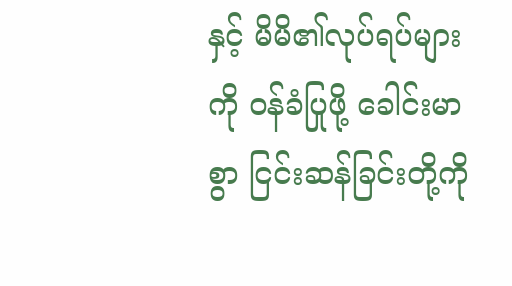နှင့် မိမိ၏လုပ်ရပ်များကို ဝန်ခံပြုဖို့ ခေါင်းမာစွာ ငြင်းဆန်ခြင်းတို့ကို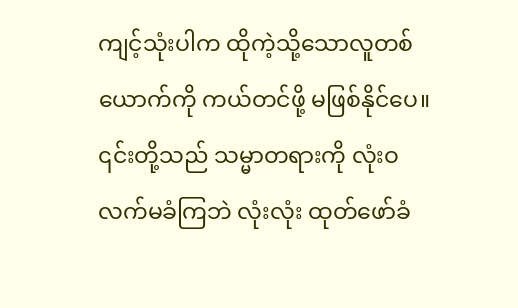ကျင့်သုံးပါက ထိုကဲ့သို့သောလူတစ်ယောက်ကို ကယ်တင်ဖို့ မဖြစ်နိုင်ပေ။ ၎င်းတို့သည် သမ္မာတရားကို လုံးဝ လက်မခံကြဘဲ လုံးလုံး ထုတ်ဖော်ခံ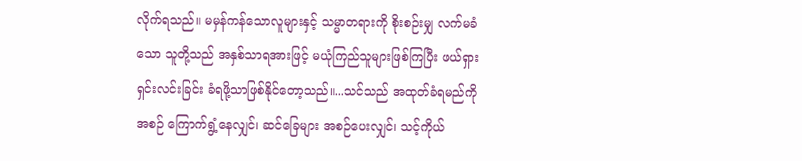လိုက်ရသည်။ မမှန်ကန်သောလူများနှင့် သမ္မာတရားကို စိုးစဉ်းမျှ လက်မခံသော သူတို့သည် အနှစ်သာရအားဖြင့် မယုံကြည်သူများဖြစ်ကြပြီး ဖယ်ရှားရှင်းလင်းခြင်း ခံရဖို့သာဖြစ်နိုင်တော့သည်။...သင်သည် အထုတ်ခံရမည်ကို အစဉ် ကြောက်ရွံ့နေလျှင်၊ ဆင်ခြေများ အစဉ်ပေးလျှင်၊ သင့်ကိုယ်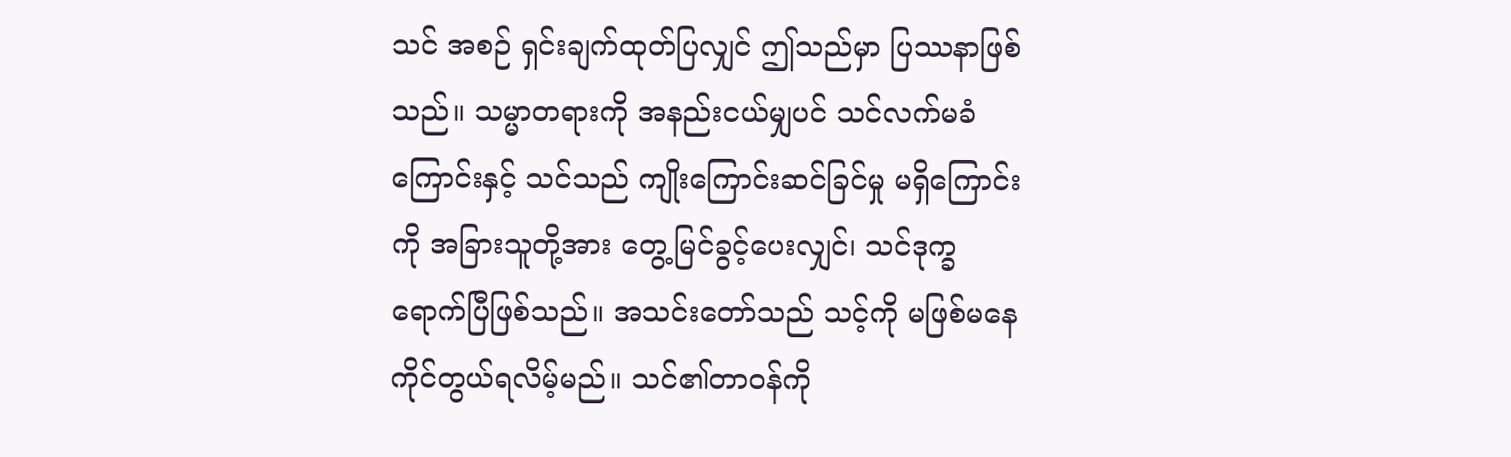သင် အစဉ် ရှင်းချက်ထုတ်ပြလျှင် ဤသည်မှာ ပြဿနာဖြစ်သည်။ သမ္မာတရားကို အနည်းငယ်မျှပင် သင်လက်မခံကြောင်းနှင့် သင်သည် ကျိုးကြောင်းဆင်ခြင်မှု မရှိကြောင်းကို အခြားသူတို့အား တွေ့မြင်ခွင့်ပေးလျှင်၊ သင်ဒုက္ခရောက်ပြီဖြစ်သည်။ အသင်းတော်သည် သင့်ကို မဖြစ်မနေ ကိုင်တွယ်ရလိမ့်မည်။ သင်၏တာဝန်ကို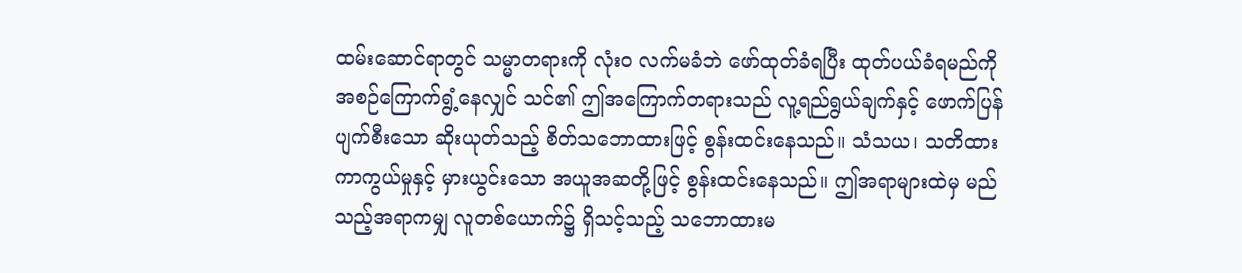ထမ်းဆောင်ရာတွင် သမ္မာတရားကို လုံးဝ လက်မခံဘဲ ဖော်ထုတ်ခံရပြီး ထုတ်ပယ်ခံရမည်ကို အစဉ်ကြောက်ရွံ့နေလျှင် သင်၏ ဤအကြောက်တရားသည် လူ့ရည်ရွယ်ချက်နှင့် ဖောက်ပြန်ပျက်စီးသော ဆိုးယုတ်သည့် စိတ်သဘောထားဖြင့် စွန်းထင်းနေသည်။ သံသယ၊ သတိထားကာကွယ်မှုနှင့် မှားယွင်းသော အယူအဆတို့ဖြင့် စွန်းထင်းနေသည်။ ဤအရာများထဲမှ မည်သည့်အရာကမျှ လူတစ်ယောက်၌ ရှိသင့်သည့် သဘောထားမ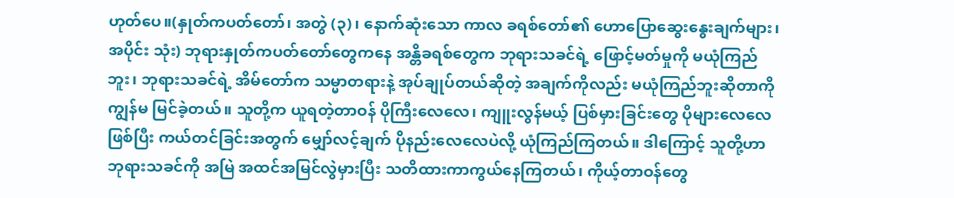ဟုတ်ပေ။(နှုတ်ကပတ်တော်၊ အတွဲ (၃)၊ နောက်ဆုံးသော ကာလ ခရစ်တော်၏ ဟောပြောဆွေးနွေးချက်များ၊ အပိုင်း သုံး) ဘုရားနှုတ်ကပတ်တော်တွေကနေ အန္တိခရစ်တွေက ဘုရားသခင်ရဲ့ ဖြောင့်မတ်မှုကို မယုံကြည်ဘူး၊ ဘုရားသခင်ရဲ့ အိမ်တော်က သမ္မာတရားနဲ့ အုပ်ချုပ်တယ်ဆိုတဲ့ အချက်ကိုလည်း မယုံကြည်ဘူးဆိုတာကို ကျွန်မ မြင်ခဲ့တယ်။ သူတို့က ယူရတဲ့တာဝန် ပိုကြီးလေလေ၊ ကျူးလွန်မယ့် ပြစ်မှားခြင်းတွေ ပိုများလေလေဖြစ်ပြီး ကယ်တင်ခြင်းအတွက် မျှော်လင့်ချက် ပိုနည်းလေလေပဲလို့ ယုံကြည်ကြတယ်။ ဒါကြောင့် သူတို့ဟာ ဘုရားသခင်ကို အမြဲ အထင်အမြင်လွဲမှားပြီး သတိထားကာကွယ်နေကြတယ်၊ ကိုယ့်တာဝန်တွေ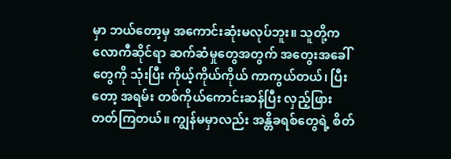မှာ ဘယ်တော့မှ အကောင်းဆုံးမလုပ်ဘူး။ သူတို့က လောကီဆိုင်ရာ ဆက်ဆံမှုတွေအတွက် အတွေးအခေါ်တွေကို သုံးပြီး ကိုယ့်ကိုယ်ကိုယ် ကာကွယ်တယ်၊ ပြီးတော့ အရမ်း တစ်ကိုယ်ကောင်းဆန်ပြီး လှည့်ဖြားတတ်ကြတယ်။ ကျွန်မမှာလည်း အန္တိခရစ်တွေရဲ့ စိတ်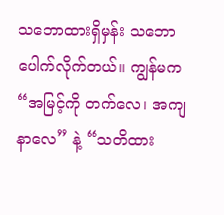သဘောထားရှိမှန်း သဘောပေါက်လိုက်တယ်။ ကျွန်မက “အမြင့်ကို တက်လေ၊ အကျနာလေ” နဲ့ “သတိထား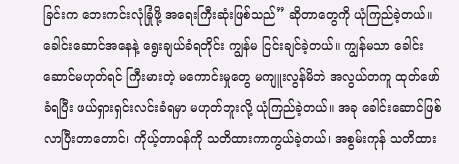ခြင်းက ဘေးကင်းလုံခြုံဖို့ အရေးကြီးဆုံးဖြစ်သည်” ဆိုတာတွေကို ယုံကြည်ခဲ့တယ်။ ခေါင်းဆောင်အနေနဲ့ ရွေးချယ်ခံရတိုင်း ကျွန်မ ငြင်းချင်ခဲ့တယ်။ ကျွန်မသာ ခေါင်းဆောင်မဟုတ်ရင် ကြီးမားတဲ့ မကောင်းမှုတွေ မကျူးလွန်မိဘဲ အလွယ်တကူ ထုတ်ဖော်ခံရပြီး ဖယ်ရှားရှင်းလင်းခံရမှာ မဟုတ်ဘူးလို့ ယုံကြည်ခဲ့တယ်။ အခု ခေါင်းဆောင်ဖြစ်လာပြီးတာတောင်၊ ကိုယ့်တာဝန်ကို သတိထားကာကွယ်ခဲ့တယ်၊ အစွမ်းကုန် သတိထား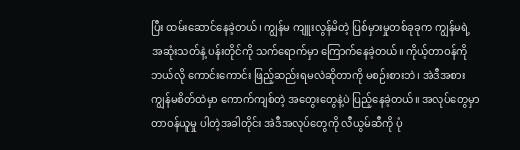ပြီး ထမ်းဆောင်နေခဲ့တယ်၊ ကျွန်မ ကျူးလွန်မိတဲ့ ပြစ်မှားမှုတစ်ခုခုက ကျွန်မရဲ့ အဆုံးသတ်နဲ့ ပန်းတိုင်ကို သက်ရောက်မှာ ကြောက်နေခဲ့တယ်။ ကိုယ့်တာဝန်ကို ဘယ်လို ကောင်းကောင်း ဖြည့်ဆည်းရမလဲဆိုတာကို မစဉ်းစားဘဲ၊ အဲဒီအစား ကျွန်မစိတ်ထဲမှာ ကောက်ကျစ်တဲ့ အတွေးတွေနဲ့ပဲ ပြည့်နေခဲ့တယ်။ အလုပ်တွေမှာ တာဝန်ယူမှု ပါတဲ့အခါတိုင်း အဲဒီအလုပ်တွေကို လီယွမ်ဆီကို ပုံ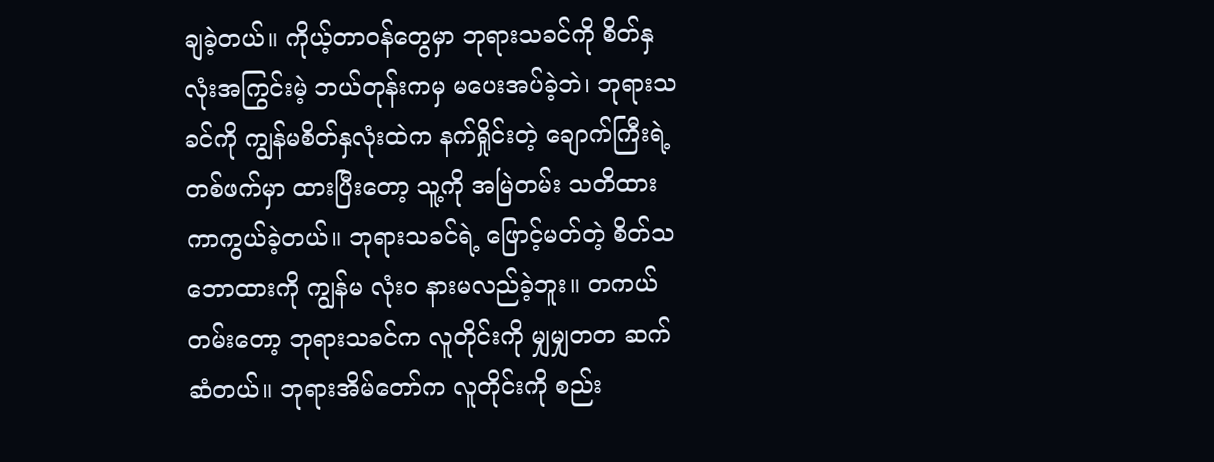ချခဲ့တယ်။ ကိုယ့်တာဝန်တွေမှာ ဘုရားသခင်ကို စိတ်နှလုံးအကြွင်းမဲ့ ဘယ်တုန်းကမှ မပေးအပ်ခဲ့ဘဲ၊ ဘုရားသခင်ကို ကျွန်မစိတ်နှလုံးထဲက နက်ရှိုင်းတဲ့ ချောက်ကြီးရဲ့ တစ်ဖက်မှာ ထားပြီးတော့ သူ့ကို အမြဲတမ်း သတိထားကာကွယ်ခဲ့တယ်။ ဘုရားသခင်ရဲ့ ဖြောင့်မတ်တဲ့ စိတ်သဘောထားကို ကျွန်မ လုံးဝ နားမလည်ခဲ့ဘူး။ တကယ်တမ်းတော့ ဘုရားသခင်က လူတိုင်းကို မျှမျှတတ ဆက်ဆံတယ်။ ဘုရားအိမ်တော်က လူတိုင်းကို စည်း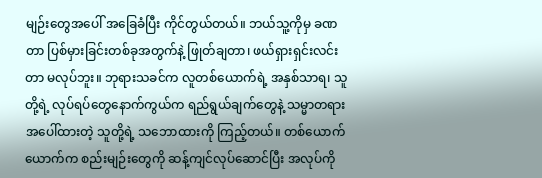မျဉ်းတွေအပေါ် အခြေခံပြီး ကိုင်တွယ်တယ်။ ဘယ်သူ့ကိုမှ ခဏတာ ပြစ်မှားခြင်းတစ်ခုအတွက်နဲ့ ဖြုတ်ချတာ၊ ဖယ်ရှားရှင်းလင်းတာ မလုပ်ဘူး။ ဘုရားသခင်က လူတစ်ယောက်ရဲ့ အနှစ်သာရ၊ သူတို့ရဲ့ လုပ်ရပ်တွေနောက်ကွယ်က ရည်ရွယ်ချက်တွေနဲ့ သမ္မာတရားအပေါ်ထားတဲ့ သူတို့ရဲ့ သဘောထားကို ကြည့်တယ်။ တစ်ယောက်ယောက်က စည်းမျဉ်းတွေကို ဆန့်ကျင်လုပ်ဆောင်ပြီး အလုပ်ကို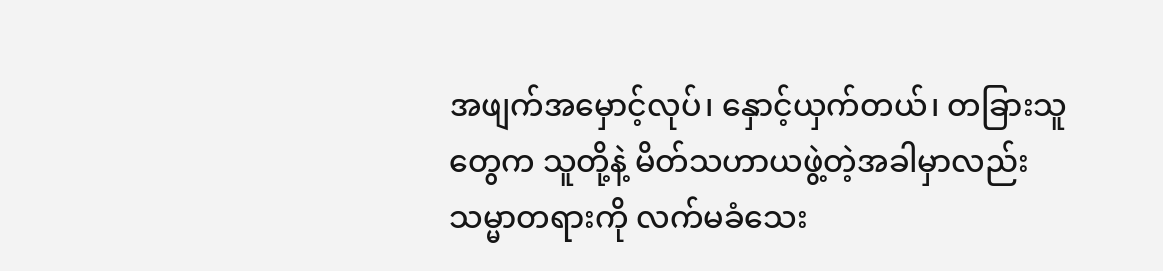အဖျက်အမှောင့်လုပ်၊ နှောင့်ယှက်တယ်၊ တခြားသူတွေက သူတို့နဲ့ မိတ်သဟာယဖွဲ့တဲ့အခါမှာလည်း သမ္မာတရားကို လက်မခံသေး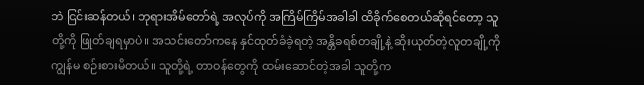ဘဲ ငြင်းဆန်တယ်၊ ဘုရားအိမ်တော်ရဲ့ အလုပ်ကို အကြိမ်ကြိမ်အခါခါ ထိခိုက်စေတယ်ဆိုရင်တော့ သူတို့ကို ဖြုတ်ချရမှာပဲ။ အသင်းတော်ကနေ နှင်ထုတ်ခံခဲ့ရတဲ့ အန္တိခရစ်တချို့နဲ့ ဆိုးယုတ်တဲ့လူတချို့ကို ကျွန်မ စဉ်းစားမိတယ်။ သူတို့ရဲ့ တာဝန်တွေကို ထမ်းဆောင်တဲ့အခါ သူတို့က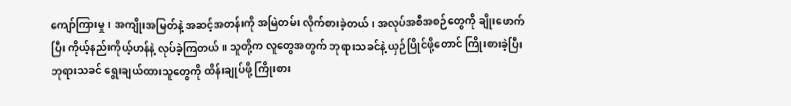ကျော်ကြားမှု၊ အကျိုးအမြတ်နဲ့ အဆင့်အတန်းကို အမြဲတမ်း လိုက်စားခဲ့တယ်၊ အလုပ်အစီအစဉ်တွေကို ချိုးဖောက်ပြီး ကိုယ့်နည်းကိုယ့်ဟန်နဲ့ လုပ်ခဲ့ကြတယ်။ သူတို့က လူတွေအတွက် ဘုရားသခင်နဲ့ ယှဉ်ပြိုင်ဖို့တောင် ကြိုးစားခဲ့ပြီး ဘုရားသခင် ရွေးချယ်ထားသူတွေကို ထိန်းချုပ်ဖို့ ကြိုးစား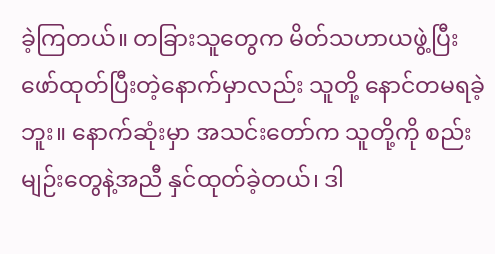ခဲ့ကြတယ်။ တခြားသူတွေက မိတ်သဟာယဖွဲ့ပြီး ဖော်ထုတ်ပြီးတဲ့နောက်မှာလည်း သူတို့ နောင်တမရခဲ့ဘူး။ နောက်ဆုံးမှာ အသင်းတော်က သူတို့ကို စည်းမျဉ်းတွေနဲ့အညီ နှင်ထုတ်ခဲ့တယ်၊ ဒါ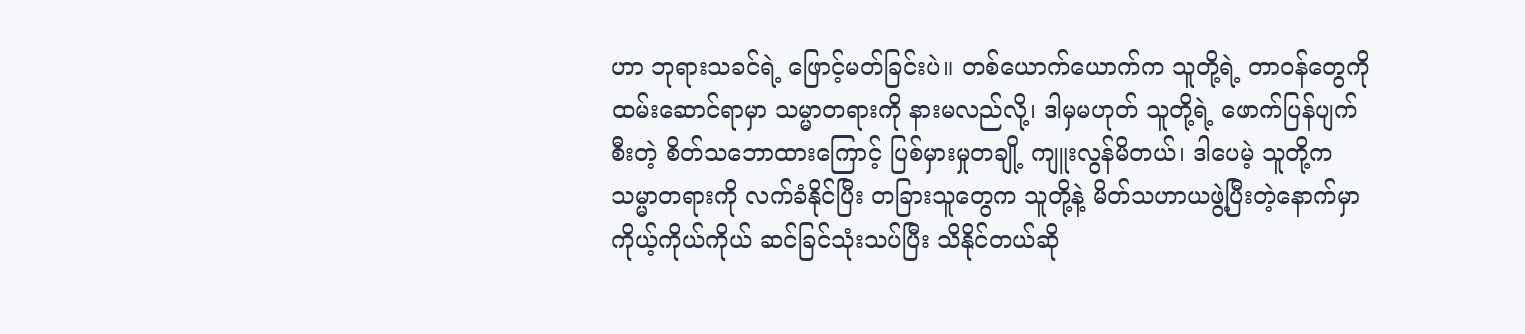ဟာ ဘုရားသခင်ရဲ့ ဖြောင့်မတ်ခြင်းပဲ။ တစ်ယောက်ယောက်က သူတို့ရဲ့ တာဝန်တွေကို ထမ်းဆောင်ရာမှာ သမ္မာတရားကို နားမလည်လို့၊ ဒါမှမဟုတ် သူတို့ရဲ့ ဖောက်ပြန်ပျက်စီးတဲ့ စိတ်သဘောထားကြောင့် ပြစ်မှားမှုတချို့ ကျူးလွန်မိတယ်၊ ဒါပေမဲ့ သူတို့က သမ္မာတရားကို လက်ခံနိုင်ပြီး တခြားသူတွေက သူတို့နဲ့ မိတ်သဟာယဖွဲ့ပြီးတဲ့နောက်မှာ ကိုယ့်ကိုယ်ကိုယ် ဆင်ခြင်သုံးသပ်ပြီး သိနိုင်တယ်ဆို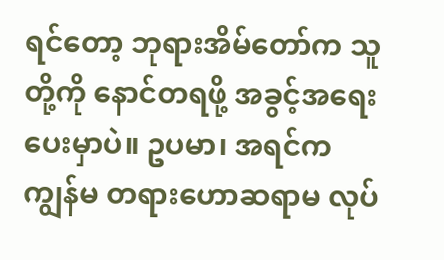ရင်တော့ ဘုရားအိမ်တော်က သူတို့ကို နောင်တရဖို့ အခွင့်အရေးပေးမှာပဲ။ ဥပမာ၊ အရင်က ကျွန်မ တရားဟောဆရာမ လုပ်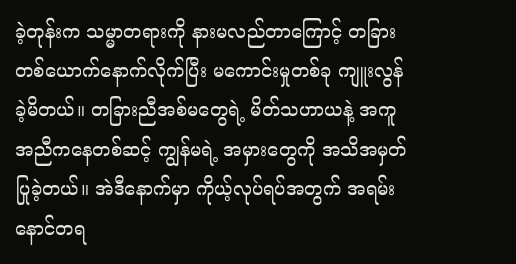ခဲ့တုန်းက သမ္မာတရားကို နားမလည်တာကြောင့် တခြားတစ်ယောက်နောက်လိုက်ပြီး မကောင်းမှုတစ်ခု ကျူးလွန်ခဲ့မိတယ်။ တခြားညီအစ်မတွေရဲ့ မိတ်သဟာယနဲ့ အကူအညီကနေတစ်ဆင့် ကျွန်မရဲ့ အမှားတွေကို အသိအမှတ်ပြုခဲ့တယ်။ အဲဒီနောက်မှာ ကိုယ့်လုပ်ရပ်အတွက် အရမ်းနောင်တရ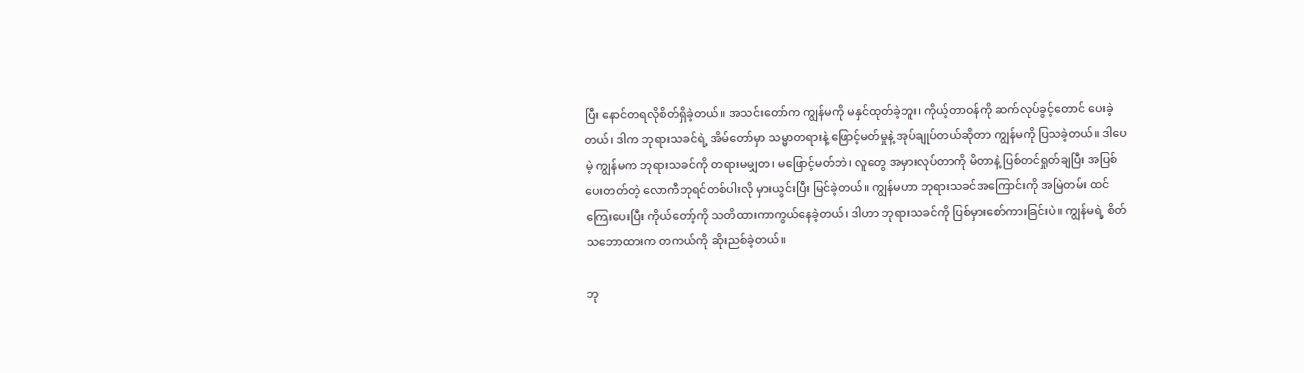ပြီး နောင်တရလိုစိတ်ရှိခဲ့တယ်။ အသင်းတော်က ကျွန်မကို မနှင်ထုတ်ခဲ့ဘူး၊ ကိုယ့်တာဝန်ကို ဆက်လုပ်ခွင့်တောင် ပေးခဲ့တယ်၊ ဒါက ဘုရားသခင်ရဲ့ အိမ်တော်မှာ သမ္မာတရားနဲ့ ဖြောင့်မတ်မှုနဲ့ အုပ်ချုပ်တယ်ဆိုတာ ကျွန်မကို ပြသခဲ့တယ်။ ဒါပေမဲ့ ကျွန်မက ဘုရားသခင်ကို တရားမမျှတ၊ မဖြောင့်မတ်ဘဲ၊ လူတွေ အမှားလုပ်တာကို မိတာနဲ့ ပြစ်တင်ရှုတ်ချပြီး အပြစ်ပေးတတ်တဲ့ လောကီဘုရင်တစ်ပါးလို မှားယွင်းပြီး မြင်ခဲ့တယ်။ ကျွန်မဟာ ဘုရားသခင်အကြောင်းကို အမြဲတမ်း ထင်ကြေးပေးပြီး ကိုယ်တော့်ကို သတိထားကာကွယ်နေခဲ့တယ်၊ ဒါဟာ ဘုရားသခင်ကို ပြစ်မှားစော်ကားခြင်းပဲ။ ကျွန်မရဲ့ စိတ်သဘောထားက တကယ်ကို ဆိုးညစ်ခဲ့တယ်။

ဘု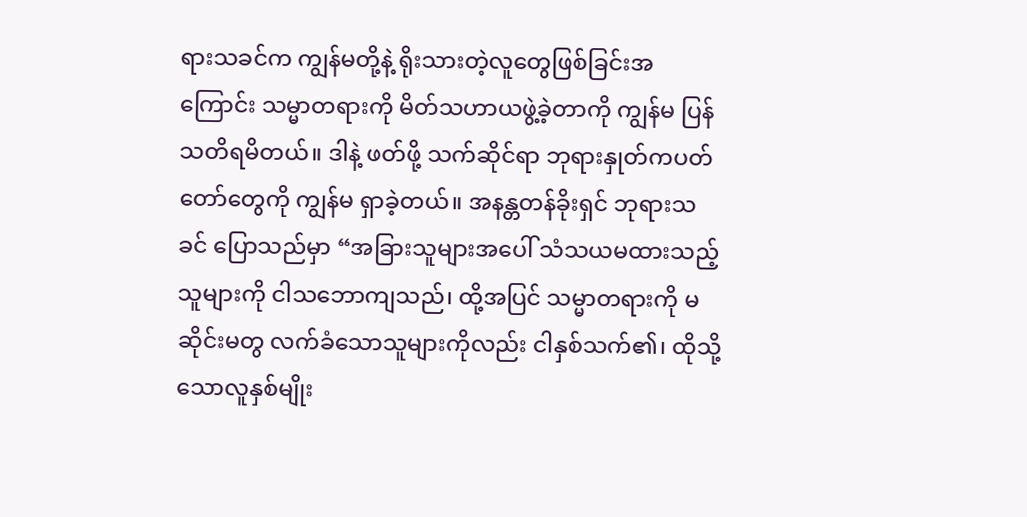ရားသခင်က ကျွန်မတို့နဲ့ ရိုးသားတဲ့လူတွေဖြစ်ခြင်းအကြောင်း သမ္မာတရားကို မိတ်သဟာယဖွဲ့ခဲ့တာကို ကျွန်မ ပြန်သတိရမိတယ်။ ဒါနဲ့ ဖတ်ဖို့ သက်ဆိုင်ရာ ဘုရားနှုတ်ကပတ်တော်တွေကို ကျွန်မ ရှာခဲ့တယ်။ အနန္တတန်ခိုးရှင် ဘုရားသခင် ပြောသည်မှာ “အခြားသူများအပေါ် သံသယမထားသည့်သူများကို ငါသဘောကျသည်၊ ထို့အပြင် သမ္မာတရားကို မဆိုင်းမတွ လက်ခံသောသူများကိုလည်း ငါနှစ်သက်၏၊ ထိုသို့သောလူနှစ်မျိုး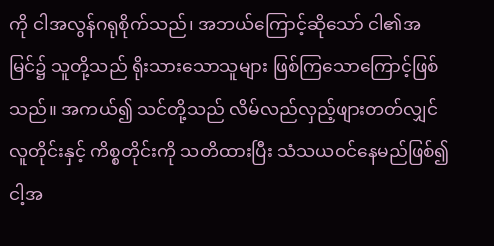ကို ငါအလွန်ဂရုစိုက်သည်၊ အဘယ်ကြောင့်ဆိုသော် ငါ၏အမြင်၌ သူတို့သည် ရိုးသားသောသူများ ဖြစ်ကြသောကြောင့်ဖြစ်သည်။ အကယ်၍ သင်တို့သည် လိမ်လည်လှည့်ဖျားတတ်လျှင် လူတိုင်းနှင့် ကိစ္စတိုင်းကို သတိထားပြီး သံသယဝင်နေမည်ဖြစ်၍ ငါ့အ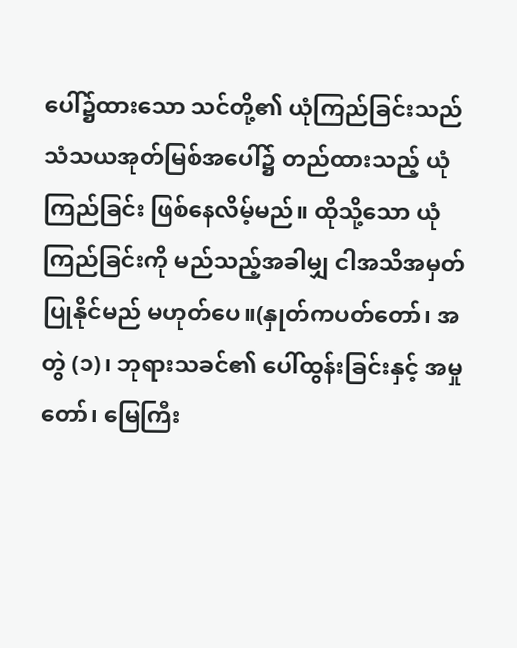ပေါ်၌ထားသော သင်တို့၏ ယုံကြည်ခြင်းသည် သံသယအုတ်မြစ်အပေါ်၌ တည်ထားသည့် ယုံကြည်ခြင်း ဖြစ်နေလိမ့်မည်။ ထိုသို့သော ယုံကြည်ခြင်းကို မည်သည့်အခါမျှ ငါအသိအမှတ်ပြုနိုင်မည် မဟုတ်ပေ။(နှုတ်ကပတ်တော်၊ အတွဲ (၁)၊ ဘုရားသခင်၏ ပေါ်ထွန်းခြင်းနှင့် အမှုတော်၊ မြေကြီး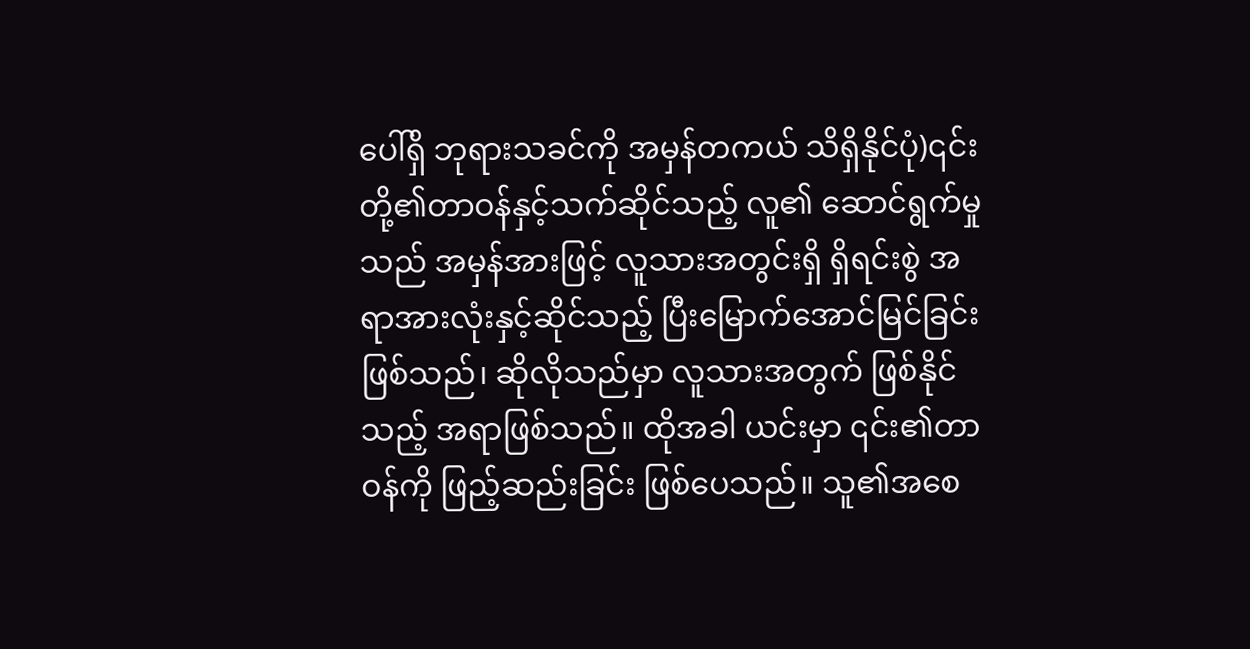ပေါ်ရှိ ဘုရားသခင်ကို အမှန်တကယ် သိရှိနိုင်ပုံ)၎င်းတို့၏တာဝန်နှင့်သက်ဆိုင်သည့် လူ၏ ဆောင်ရွက်မှုသည် အမှန်အားဖြင့် လူသားအတွင်းရှိ ရှိရင်းစွဲ အရာအားလုံးနှင့်ဆိုင်သည့် ပြီးမြောက်အောင်မြင်ခြင်း ဖြစ်သည်၊ ဆိုလိုသည်မှာ လူသားအတွက် ဖြစ်နိုင်သည့် အရာဖြစ်သည်။ ထိုအခါ ယင်းမှာ ၎င်း၏တာဝန်ကို ဖြည့်ဆည်းခြင်း ဖြစ်ပေသည်။ သူ၏အစေ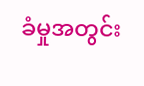ခံမှုအတွင်း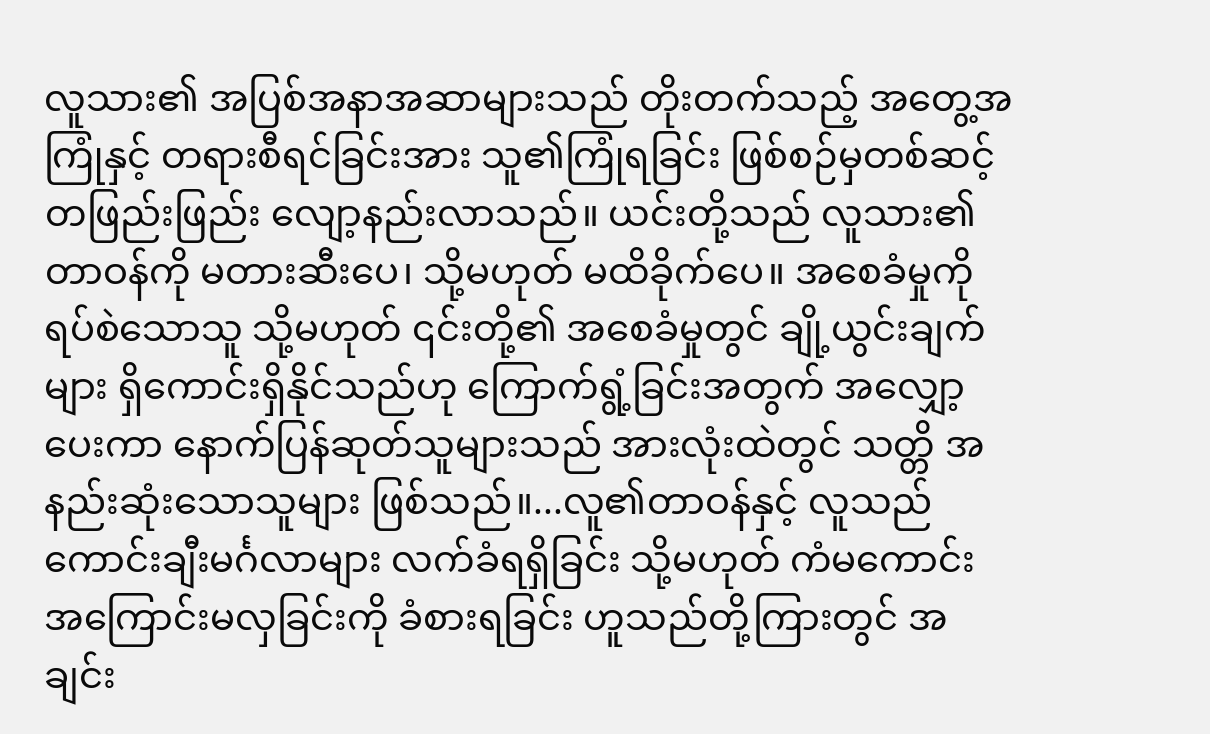လူသား၏ အပြစ်အနာအဆာများသည် တိုးတက်သည့် အတွေ့အကြုံနှင့် တရားစီရင်ခြင်းအား သူ၏ကြုံရခြင်း ဖြစ်စဉ်မှတစ်ဆင့် တဖြည်းဖြည်း လျော့နည်းလာသည်။ ယင်းတို့သည် လူသား၏တာဝန်ကို မတားဆီးပေ၊ သို့မဟုတ် မထိခိုက်ပေ။ အစေခံမှုကို ရပ်စဲသောသူ သို့မဟုတ် ၎င်းတို့၏ အစေခံမှုတွင် ချို့ယွင်းချက်များ ရှိကောင်းရှိနိုင်သည်ဟု ကြောက်ရွံ့ခြင်းအတွက် အလျှော့ပေးကာ နောက်ပြန်ဆုတ်သူများသည် အားလုံးထဲတွင် သတ္တိ အနည်းဆုံးသောသူများ ဖြစ်သည်။...လူ၏တာဝန်နှင့် လူသည် ကောင်းချီးမင်္ဂလာများ လက်ခံရရှိခြင်း သို့မဟုတ် ကံမကောင်းအကြောင်းမလှခြင်းကို ခံစားရခြင်း ဟူသည်တို့ကြားတွင် အချင်း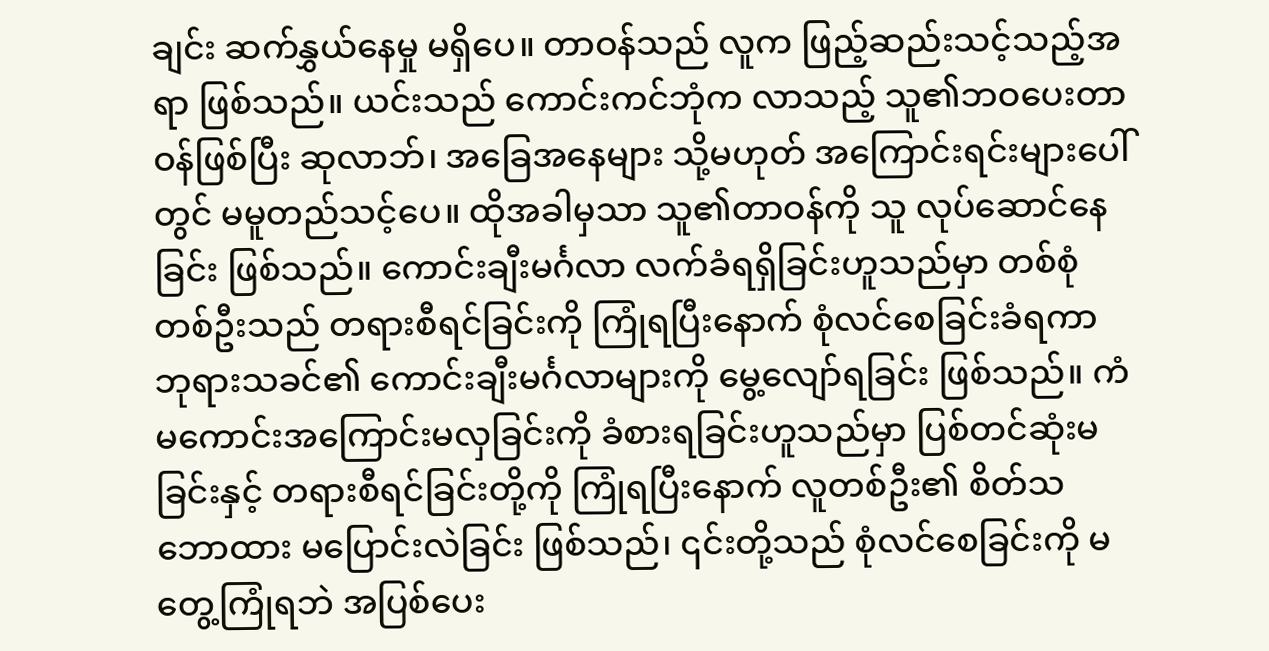ချင်း ဆက်နွှယ်နေမှု မရှိပေ။ တာဝန်သည် လူက ဖြည့်ဆည်းသင့်သည့်အရာ ဖြစ်သည်။ ယင်းသည် ကောင်းကင်ဘုံက လာသည့် သူ၏ဘဝပေးတာဝန်ဖြစ်ပြီး ဆုလာဘ်၊ အခြေအနေများ သို့မဟုတ် အကြောင်းရင်းများပေါ်တွင် မမူတည်သင့်ပေ။ ထိုအခါမှသာ သူ၏တာဝန်ကို သူ လုပ်ဆောင်နေခြင်း ဖြစ်သည်။ ကောင်းချီးမင်္ဂလာ လက်ခံရရှိခြင်းဟူသည်မှာ တစ်စုံတစ်ဦးသည် တရားစီရင်ခြင်းကို ကြုံရပြီးနောက် စုံလင်စေခြင်းခံရကာ ဘုရားသခင်၏ ကောင်းချီးမင်္ဂလာများကို မွေ့လျော်ရခြင်း ဖြစ်သည်။ ကံမကောင်းအကြောင်းမလှခြင်းကို ခံစားရခြင်းဟူသည်မှာ ပြစ်တင်ဆုံးမခြင်းနှင့် တရားစီရင်ခြင်းတို့ကို ကြုံရပြီးနောက် လူတစ်ဦး၏ စိတ်သဘောထား မပြောင်းလဲခြင်း ဖြစ်သည်၊ ၎င်းတို့သည် စုံလင်စေခြင်းကို မတွေ့ကြုံရဘဲ အပြစ်ပေး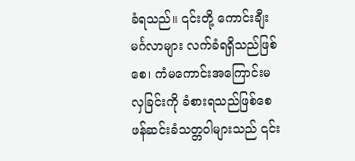ခံရသည်။ ၎င်းတို့ ကောင်းချီးမင်္ဂလာများ လက်ခံရရှိသည်ဖြစ်စေ၊ ကံမကောင်းအကြောင်းမလှခြင်းကို ခံစားရသည်ဖြစ်စေ ဖန်ဆင်းခံသတ္တဝါများသည် ၎င်း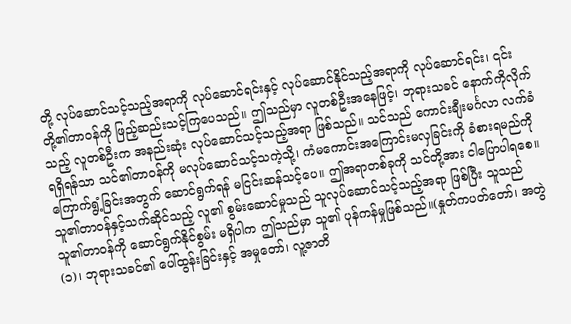တို့ လုပ်ဆောင်သင့်သည့်အရာကို လုပ်ဆောင်ရင်းနှင့် လုပ်ဆောင်နိုင်သည့်အရာကို လုပ်ဆောင်ရင်း၊ ၎င်းတို့၏တာဝန်ကို ဖြည့်ဆည်းသင့်ကြပေသည်။ ဤသည်မှာ လူတစ်ဦးအနေဖြင့်၊ ဘုရားသခင် နောက်ကိုလိုက်သည့် လူတစ်ဦးက အနည်းဆုံး လုပ်ဆောင်သင့်သည့်အရာ ဖြစ်သည်။ သင်သည် ကောင်းချီးမင်္ဂလာ လက်ခံရရှိရန်သာ သင်၏တာဝန်ကို မလုပ်ဆောင်သင့်သကဲ့သို့၊ ကံမကောင်းအကြောင်းမလှခြင်းကို ခံစားရမည်ကို ကြောက်ရွံ့ခြင်းအတွက် ဆောင်ရွက်ရန် မငြင်းဆန်သင့်ပေ။ ဤအရာတစ်ခုကို သင်တို့အား ငါပြောပါရစေ။ သူ၏တာဝန်နှင့်သက်ဆိုင်သည့် လူ၏ စွမ်းဆောင်မှုသည် သူလုပ်ဆောင်သင့်သည့်အရာ ဖြစ်ပြီး သူသည် သူ၏တာဝန်ကို ဆောင်ရွက်နိုင်စွမ်း မရှိပါက ဤသည်မှာ သူ၏ ပုန်ကန်မှုဖြစ်သည်။(နှုတ်ကပတ်တော်၊ အတွဲ (၁)၊ ဘုရားသခင်၏ ပေါ်ထွန်းခြင်းနှင့် အမှုတော်၊ လူ့ဇာတိ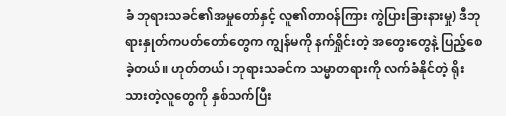ခံ ဘုရားသခင်၏အမှုတော်နှင့် လူ၏တာဝန်ကြား ကွဲပြားခြားနားမှု) ဒီဘုရားနှုတ်ကပတ်တော်တွေက ကျွန်မကို နက်ရှိုင်းတဲ့ အတွေးတွေနဲ့ ပြည့်စေခဲ့တယ်။ ဟုတ်တယ်၊ ဘုရားသခင်က သမ္မာတရားကို လက်ခံနိုင်တဲ့ ရိုးသားတဲ့လူတွေကို နှစ်သက်ပြီး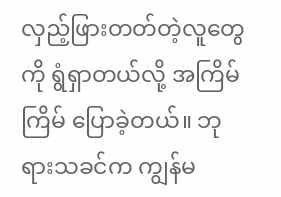လှည့်ဖြားတတ်တဲ့လူတွေကို ရွံရှာတယ်လို့ အကြိမ်ကြိမ် ပြောခဲ့တယ်။ ဘုရားသခင်က ကျွန်မ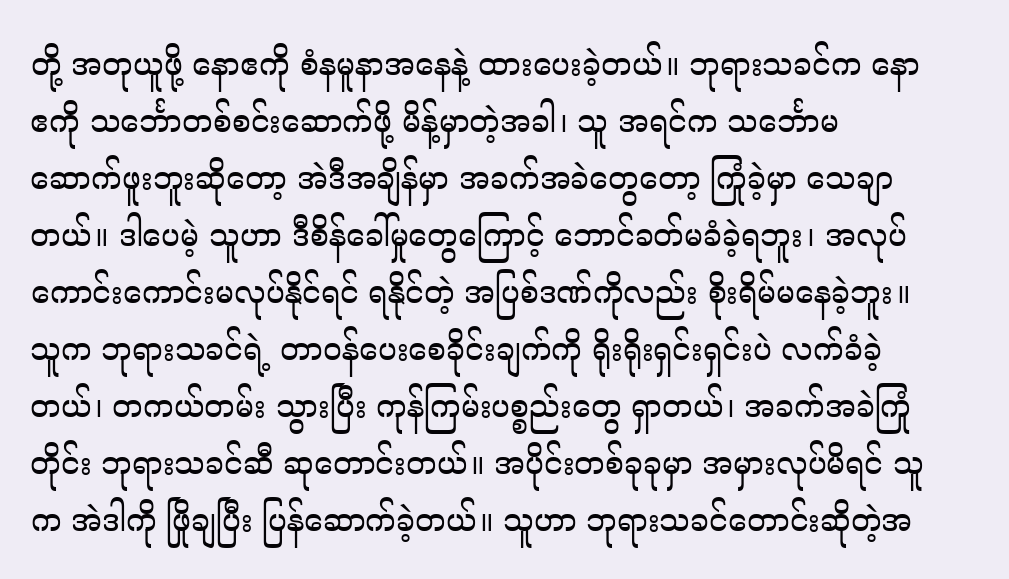တို့ အတုယူဖို့ နောဧကို စံနမူနာအနေနဲ့ ထားပေးခဲ့တယ်။ ဘုရားသခင်က နောဧကို သင်္ဘောတစ်စင်းဆောက်ဖို့ မိန့်မှာတဲ့အခါ၊ သူ အရင်က သင်္ဘောမဆောက်ဖူးဘူးဆိုတော့ အဲဒီအချိန်မှာ အခက်အခဲတွေတော့ ကြုံခဲ့မှာ သေချာတယ်။ ဒါပေမဲ့ သူဟာ ဒီစိန်ခေါ်မှုတွေကြောင့် ဘောင်ခတ်မခံခဲ့ရဘူး၊ အလုပ်ကောင်းကောင်းမလုပ်နိုင်ရင် ရနိုင်တဲ့ အပြစ်ဒဏ်ကိုလည်း စိုးရိမ်မနေခဲ့ဘူး။ သူက ဘုရားသခင်ရဲ့ တာဝန်ပေးစေခိုင်းချက်ကို ရိုးရိုးရှင်းရှင်းပဲ လက်ခံခဲ့တယ်၊ တကယ်တမ်း သွားပြီး ကုန်ကြမ်းပစ္စည်းတွေ ရှာတယ်၊ အခက်အခဲကြုံတိုင်း ဘုရားသခင်ဆီ ဆုတောင်းတယ်။ အပိုင်းတစ်ခုခုမှာ အမှားလုပ်မိရင် သူက အဲဒါကို ဖြိုချပြီး ပြန်ဆောက်ခဲ့တယ်။ သူဟာ ဘုရားသခင်တောင်းဆိုတဲ့အ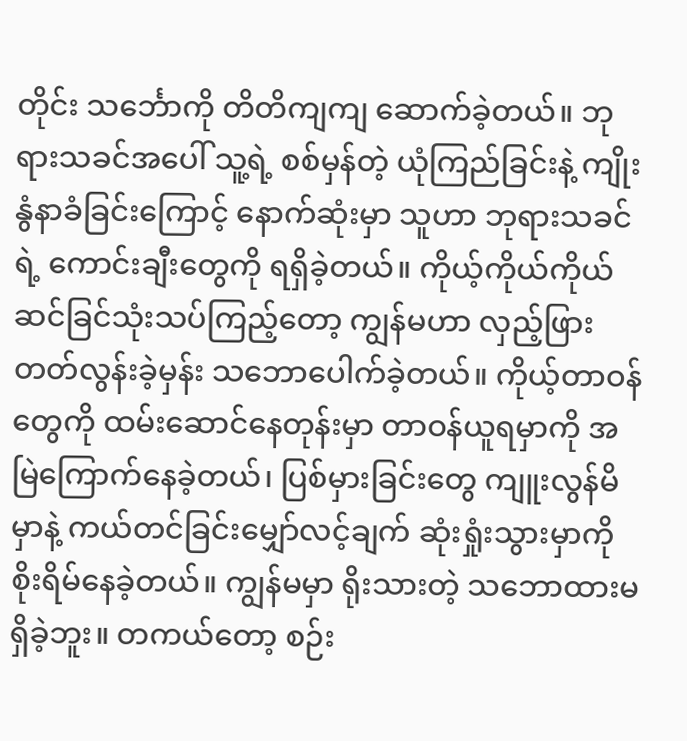တိုင်း သင်္ဘောကို တိတိကျကျ ဆောက်ခဲ့တယ်။ ဘုရားသခင်အပေါ် သူ့ရဲ့ စစ်မှန်တဲ့ ယုံကြည်ခြင်းနဲ့ ကျိုးနွံနာခံခြင်းကြောင့် နောက်ဆုံးမှာ သူဟာ ဘုရားသခင်ရဲ့ ကောင်းချီးတွေကို ရရှိခဲ့တယ်။ ကိုယ့်ကိုယ်ကိုယ် ဆင်ခြင်သုံးသပ်ကြည့်တော့ ကျွန်မဟာ လှည့်ဖြားတတ်လွန်းခဲ့မှန်း သဘောပေါက်ခဲ့တယ်။ ကိုယ့်တာဝန်တွေကို ထမ်းဆောင်နေတုန်းမှာ တာဝန်ယူရမှာကို အမြဲကြောက်နေခဲ့တယ်၊ ပြစ်မှားခြင်းတွေ ကျူးလွန်မိမှာနဲ့ ကယ်တင်ခြင်းမျှော်လင့်ချက် ဆုံးရှုံးသွားမှာကို စိုးရိမ်နေခဲ့တယ်။ ကျွန်မမှာ ရိုးသားတဲ့ သဘောထားမရှိခဲ့ဘူး။ တကယ်တော့ စဉ်း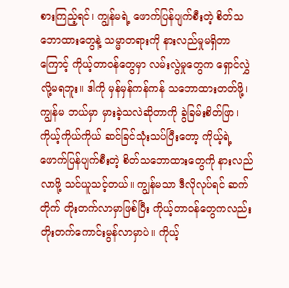စားကြည့်ရင်၊ ကျွန်မရဲ့ ဖောက်ပြန်ပျက်စီးတဲ့ စိတ်သဘောထားတွေနဲ့ သမ္မာတရားကို နားလည်မှုမရှိတာကြောင့် ကိုယ့်တာဝန်တွေမှာ လမ်းလွဲမှုတွေက ရှောင်လွှဲလို့မရဘူး။ ဒါကို မှန်မှန်ကန်ကန် သဘောထားတတ်ဖို့၊ ကျွန်မ ဘယ်မှာ မှားခဲ့သလဲဆိုတာကို ခွဲခြမ်းစိတ်ဖြာ၊ ကိုယ့်ကိုယ်ကိုယ် ဆင်ခြင်သုံးသပ်ပြီးတော့ ကိုယ့်ရဲ့ ဖောက်ပြန်ပျက်စီးတဲ့ စိတ်သဘောထားတွေကို နားလည်လာဖို့ သင်ယူသင့်တယ်။ ကျွန်မသာ ဒီလိုလုပ်ရင် ဆက်တိုက် တိုးတက်လာမှာဖြစ်ပြီး ကိုယ့်တာဝန်တွေကလည်း တိုးတက်ကောင်းမွန်လာမှာပဲ။ ကိုယ့်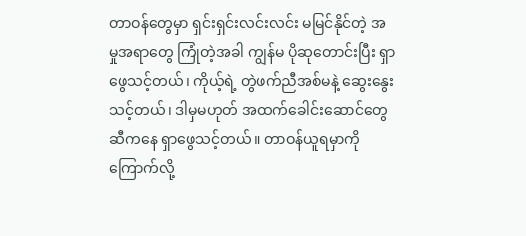တာဝန်တွေမှာ ရှင်းရှင်းလင်းလင်း မမြင်နိုင်တဲ့ အမှုအရာတွေ ကြုံတဲ့အခါ ကျွန်မ ပိုဆုတောင်းပြီး ရှာဖွေသင့်တယ်၊ ကိုယ့်ရဲ့ တွဲဖက်ညီအစ်မနဲ့ ဆွေးနွေးသင့်တယ်၊ ဒါမှမဟုတ် အထက်ခေါင်းဆောင်တွေဆီကနေ ရှာဖွေသင့်တယ်။ တာဝန်ယူရမှာကို ကြောက်လို့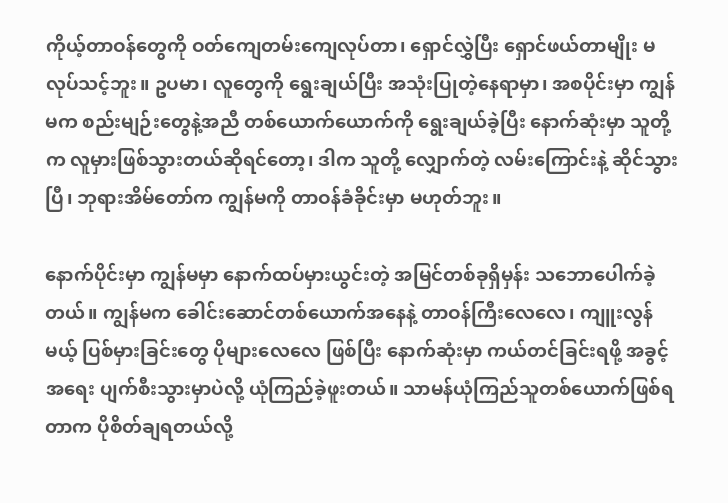ကိုယ့်တာဝန်တွေကို ဝတ်ကျေတမ်းကျေလုပ်တာ၊ ရှောင်လွှဲပြီး ရှောင်ဖယ်တာမျိုး မလုပ်သင့်ဘူး။ ဥပမာ၊ လူတွေကို ရွေးချယ်ပြီး အသုံးပြုတဲ့နေရာမှာ၊ အစပိုင်းမှာ ကျွန်မက စည်းမျဉ်းတွေနဲ့အညီ တစ်ယောက်ယောက်ကို ရွေးချယ်ခဲ့ပြီး နောက်ဆုံးမှာ သူတို့က လူမှားဖြစ်သွားတယ်ဆိုရင်တော့၊ ဒါက သူတို့ လျှောက်တဲ့ လမ်းကြောင်းနဲ့ ဆိုင်သွားပြီ၊ ဘုရားအိမ်တော်က ကျွန်မကို တာဝန်ခံခိုင်းမှာ မဟုတ်ဘူး။

နောက်ပိုင်းမှာ ကျွန်မမှာ နောက်ထပ်မှားယွင်းတဲ့ အမြင်တစ်ခုရှိမှန်း သဘောပေါက်ခဲ့တယ်။ ကျွန်မက ခေါင်းဆောင်တစ်ယောက်အနေနဲ့ တာဝန်ကြီးလေလေ၊ ကျူးလွန်မယ့် ပြစ်မှားခြင်းတွေ ပိုများလေလေ ဖြစ်ပြီး နောက်ဆုံးမှာ ကယ်တင်ခြင်းရဖို့ အခွင့်အရေး ပျက်စီးသွားမှာပဲလို့ ယုံကြည်ခဲ့ဖူးတယ်။ သာမန်ယုံကြည်သူတစ်ယောက်ဖြစ်ရတာက ပိုစိတ်ချရတယ်လို့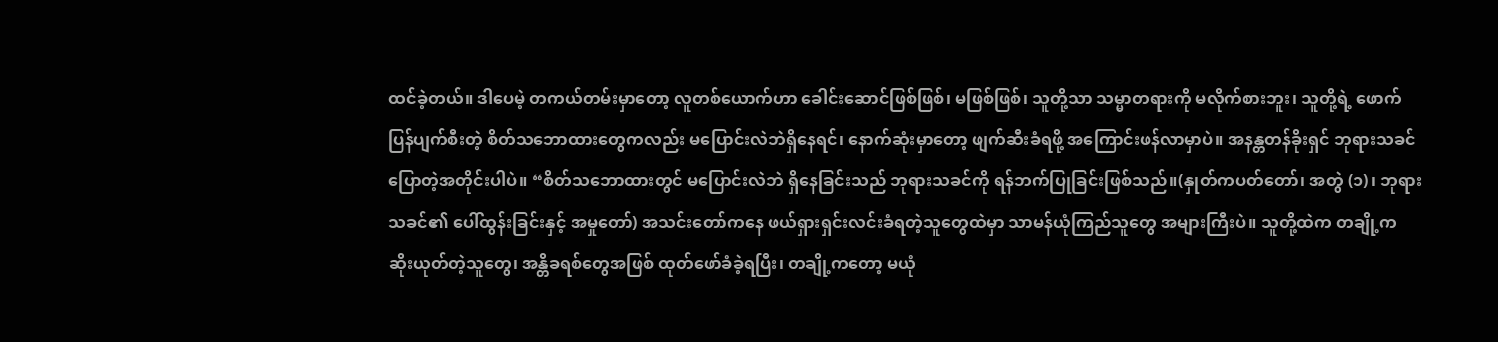ထင်ခဲ့တယ်။ ဒါပေမဲ့ တကယ်တမ်းမှာတော့ လူတစ်ယောက်ဟာ ခေါင်းဆောင်ဖြစ်ဖြစ်၊ မဖြစ်ဖြစ်၊ သူတို့သာ သမ္မာတရားကို မလိုက်စားဘူး၊ သူတို့ရဲ့ ဖောက်ပြန်ပျက်စီးတဲ့ စိတ်သဘောထားတွေကလည်း မပြောင်းလဲဘဲရှိနေရင်၊ နောက်ဆုံးမှာတော့ ဖျက်ဆီးခံရဖို့ အကြောင်းဖန်လာမှာပဲ။ အနန္တတန်ခိုးရှင် ဘုရားသခင် ပြောတဲ့အတိုင်းပါပဲ။ “စိတ်သဘောထားတွင် မပြောင်းလဲဘဲ ရှိနေခြင်းသည် ဘုရားသခင်ကို ရန်ဘက်ပြုခြင်းဖြစ်သည်။(နှုတ်ကပတ်တော်၊ အတွဲ (၁)၊ ဘုရားသခင်၏ ပေါ်ထွန်းခြင်းနှင့် အမှုတော်) အသင်းတော်ကနေ ဖယ်ရှားရှင်းလင်းခံရတဲ့သူတွေထဲမှာ သာမန်ယုံကြည်သူတွေ အများကြီးပဲ။ သူတို့ထဲက တချို့က ဆိုးယုတ်တဲ့သူတွေ၊ အန္တိခရစ်တွေအဖြစ် ထုတ်ဖော်ခံခဲ့ရပြီး၊ တချို့ကတော့ မယုံ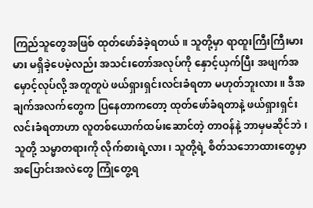ကြည်သူတွေအဖြစ် ထုတ်ဖော်ခံခဲ့ရတယ်။ သူတို့မှာ ရာထူးကြီးကြီးမားမား မရှိခဲ့ပေမဲ့လည်း အသင်းတော်အလုပ်ကို နှောင့်ယှက်ပြီး အဖျက်အမှောင့်လုပ်လို့ အတူတူပဲ ဖယ်ရှားရှင်းလင်းခံရတာ မဟုတ်ဘူးလား။ ဒီအချက်အလက်တွေက ပြနေတာကတော့ ထုတ်ဖော်ခံရတာနဲ့ ဖယ်ရှားရှင်းလင်းခံရတာဟာ လူတစ်ယောက်ထမ်းဆောင်တဲ့ တာဝန်နဲ့ ဘာမှမဆိုင်ဘဲ၊ သူတို့ သမ္မာတရားကို လိုက်စားရဲ့လား၊ သူတို့ရဲ့ စိတ်သဘောထားတွေမှာ အပြောင်းအလဲတွေ ကြုံတွေ့ရ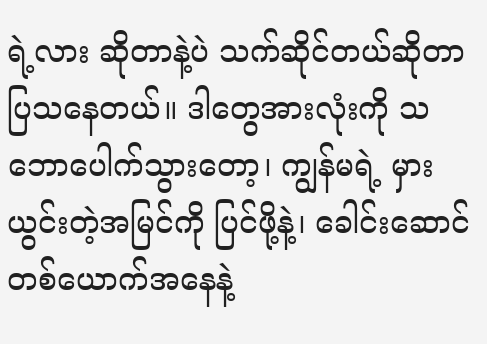ရဲ့လား ဆိုတာနဲ့ပဲ သက်ဆိုင်တယ်ဆိုတာ ပြသနေတယ်။ ဒါတွေအားလုံးကို သဘောပေါက်သွားတော့၊ ကျွန်မရဲ့ မှားယွင်းတဲ့အမြင်ကို ပြင်ဖို့နဲ့၊ ခေါင်းဆောင်တစ်ယောက်အနေနဲ့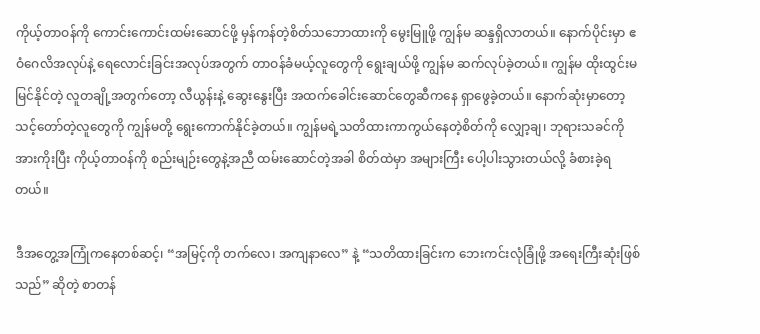ကိုယ့်တာဝန်ကို ကောင်းကောင်းထမ်းဆောင်ဖို့ မှန်ကန်တဲ့စိတ်သဘောထားကို မွေးမြူဖို့ ကျွန်မ ဆန္ဒရှိလာတယ်။ နောက်ပိုင်းမှာ ဧဝံဂေလိအလုပ်နဲ့ ရေလောင်းခြင်းအလုပ်အတွက် တာဝန်ခံမယ့်လူတွေကို ရွေးချယ်ဖို့ ကျွန်မ ဆက်လုပ်ခဲ့တယ်။ ကျွန်မ ထိုးထွင်းမမြင်နိုင်တဲ့ လူတချို့အတွက်တော့ လီယွန်းနဲ့ ဆွေးနွေးပြီး အထက်ခေါင်းဆောင်တွေဆီကနေ ရှာဖွေခဲ့တယ်။ နောက်ဆုံးမှာတော့ သင့်တော်တဲ့လူတွေကို ကျွန်မတို့ ရွေးကောက်နိုင်ခဲ့တယ်။ ကျွန်မရဲ့သတိထားကာကွယ်နေတဲ့စိတ်ကို လျှော့ချ၊ ဘုရားသခင်ကို အားကိုးပြီး ကိုယ့်တာဝန်ကို စည်းမျဉ်းတွေနဲ့အညီ ထမ်းဆောင်တဲ့အခါ စိတ်ထဲမှာ အများကြီး ပေါ့ပါးသွားတယ်လို့ ခံစားခဲ့ရတယ်။

ဒီအတွေ့အကြုံကနေတစ်ဆင့်၊ “အမြင့်ကို တက်လေ၊ အကျနာလေ” နဲ့ “သတိထားခြင်းက ဘေးကင်းလုံခြုံဖို့ အရေးကြီးဆုံးဖြစ်သည်” ဆိုတဲ့ စာတန်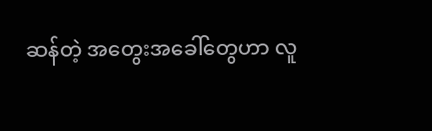ဆန်တဲ့ အတွေးအခေါ်တွေဟာ လူ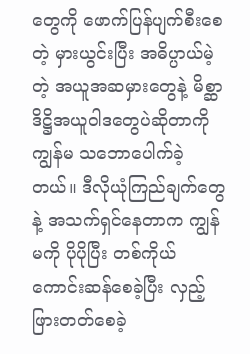တွေကို ဖောက်ပြန်ပျက်စီးစေတဲ့ မှားယွင်းပြီး အဓိပ္ပာယ်မဲ့တဲ့ အယူအဆမှားတွေနဲ့ မိစ္ဆာဒိဋ္ဌိအယူဝါဒတွေပဲဆိုတာကို ကျွန်မ သဘောပေါက်ခဲ့တယ်။ ဒီလိုယုံကြည်ချက်တွေနဲ့ အသက်ရှင်နေတာက ကျွန်မကို ပိုပိုပြီး တစ်ကိုယ်ကောင်းဆန်စေခဲ့ပြီး လှည့်ဖြားတတ်စေခဲ့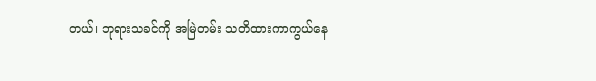တယ်၊ ဘုရားသခင်ကို အမြဲတမ်း သတိထားကာကွယ်နေ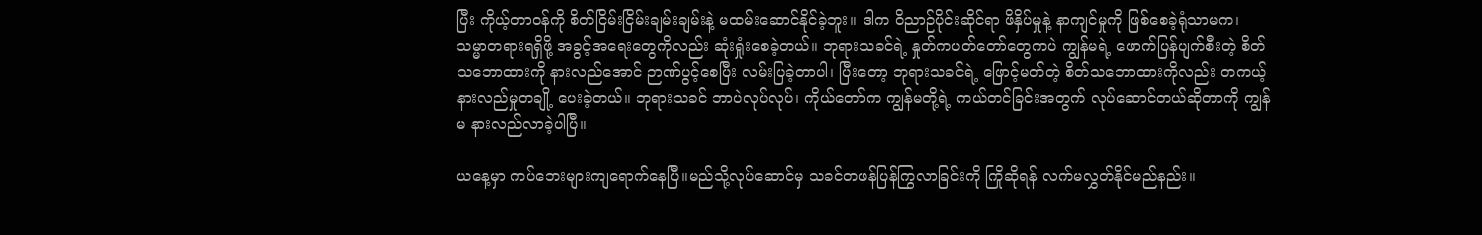ပြီး ကိုယ့်တာဝန်ကို စိတ်ငြိမ်းငြိမ်းချမ်းချမ်းနဲ့ မထမ်းဆောင်နိုင်ခဲ့ဘူး။ ဒါက ဝိညာဉ်ပိုင်းဆိုင်ရာ ဖိနှိပ်မှုနဲ့ နာကျင်မှုကို ဖြစ်စေခဲ့ရုံသာမက၊ သမ္မာတရားရရှိဖို့ အခွင့်အရေးတွေကိုလည်း ဆုံးရှုံးစေခဲ့တယ်။ ဘုရားသခင်ရဲ့ နှုတ်ကပတ်တော်တွေကပဲ ကျွန်မရဲ့ ဖောက်ပြန်ပျက်စီးတဲ့ စိတ်သဘောထားကို နားလည်အောင် ဉာဏ်ပွင့်စေပြီး လမ်းပြခဲ့တာပါ၊ ပြီးတော့ ဘုရားသခင်ရဲ့ ဖြောင့်မတ်တဲ့ စိတ်သဘောထားကိုလည်း တကယ့်နားလည်မှုတချို့ ပေးခဲ့တယ်။ ဘုရားသခင် ဘာပဲလုပ်လုပ်၊ ကိုယ်တော်က ကျွန်မတို့ရဲ့ ကယ်တင်ခြင်းအတွက် လုပ်ဆောင်တယ်ဆိုတာကို ကျွန်မ နားလည်လာခဲ့ပါပြီ။

ယနေ့မှာ ကပ်ဘေးများကျရောက်နေပြီ။မည်သို့လုပ်ဆောင်မှ သခင်တဖန်ပြန်ကြွလာခြင်းကို ကြိုဆိုရန် လက်မလွှတ်နိုင်မည်နည်း။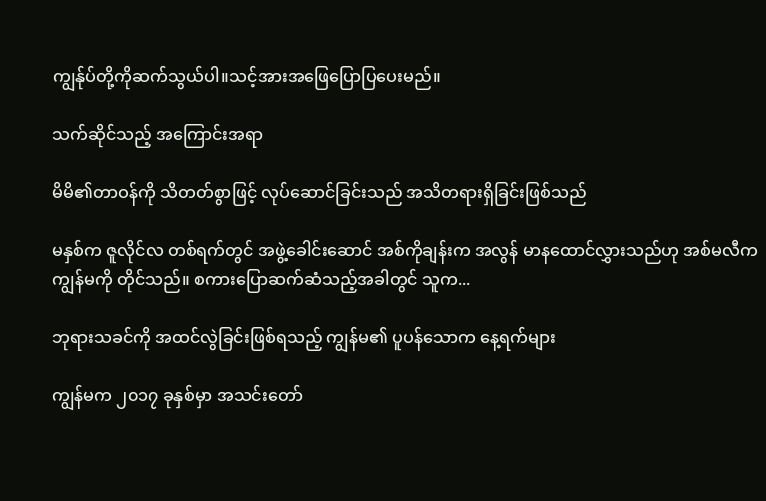ကျွန်ုပ်တို့ကိုဆက်သွယ်ပါ။သင့်အားအဖြေပြောပြပေးမည်။

သက်ဆိုင်သည့် အကြောင်းအရာ

မိမိ၏တာဝန်ကို သိတတ်စွာဖြင့် လုပ်ဆောင်ခြင်းသည် အသိတရားရှိခြင်းဖြစ်သည်

မနှစ်က ဇူလိုင်လ တစ်ရက်တွင် အဖွဲ့ခေါင်းဆောင် အစ်ကိုချန်းက အလွန် မာနထောင်လွှားသည်ဟု အစ်မလီက ကျွန်မကို တိုင်သည်။ စကားပြောဆက်ဆံသည့်အခါတွင် သူက...

ဘုရားသခင်ကို အထင်လွဲခြင်းဖြစ်ရသည့် ကျွန်မ၏ ပူပန်သောက နေ့ရက်များ

ကျွန်မက ၂၀၁၇ ခုနှစ်မှာ အသင်းတော်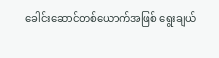ခေါင်းဆောင်တစ်ယောက်အဖြစ် ရွေးချယ်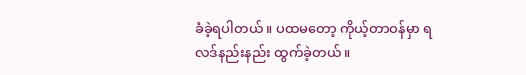ခံခဲ့ရပါတယ်။ ပထမတော့ ကိုယ့်တာဝန်မှာ ရလဒ်နည်းနည်း ထွက်ခဲ့တယ်။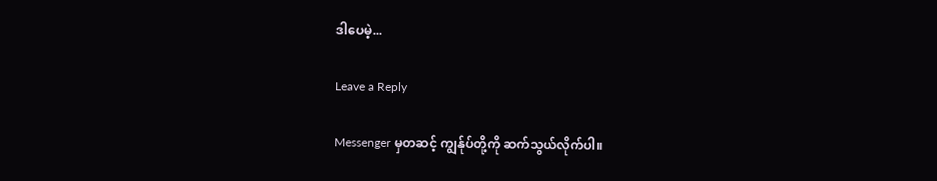ဒါပေမဲ့...

Leave a Reply

Messenger မှတဆင့် ကျွန်ုပ်တို့ကို ဆက်သွယ်လိုက်ပါ။